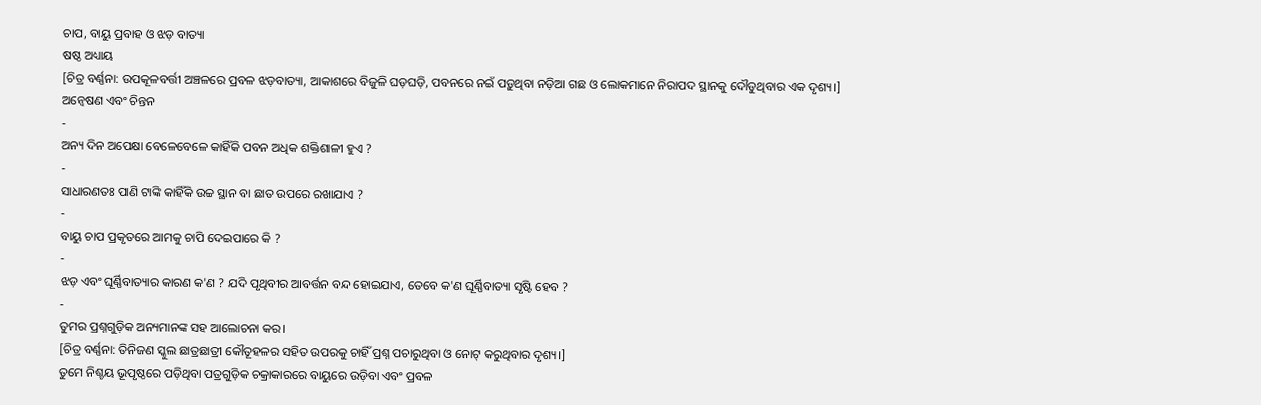ଚାପ, ବାୟୁ ପ୍ରବାହ ଓ ଝଡ଼ ବାତ୍ୟା
ଷଷ୍ଠ ଅଧ୍ୟାୟ
[ଚିତ୍ର ବର୍ଣ୍ଣନା: ଉପକୂଳବର୍ତ୍ତୀ ଅଞ୍ଚଳରେ ପ୍ରବଳ ଝଡ଼ବାତ୍ୟା, ଆକାଶରେ ବିଜୁଳି ଘଡ଼ଘଡ଼ି, ପବନରେ ନଇଁ ପଡ଼ୁଥିବା ନଡ଼ିଆ ଗଛ ଓ ଲୋକମାନେ ନିରାପଦ ସ୍ଥାନକୁ ଦୌଡୁଥିବାର ଏକ ଦୃଶ୍ୟ।]
ଅନ୍ଵେଷଣ ଏବଂ ଚିନ୍ତନ
-
ଅନ୍ୟ ଦିନ ଅପେକ୍ଷା ବେଳେବେଳେ କାହିଁକି ପବନ ଅଧିକ ଶକ୍ତିଶାଳୀ ହୁଏ ?
-
ସାଧାରଣତଃ ପାଣି ଟାଙ୍କି କାହିଁକି ଉଚ୍ଚ ସ୍ଥାନ ବା ଛାତ ଉପରେ ରଖାଯାଏ ?
-
ବାୟୁ ଚାପ ପ୍ରକୃତରେ ଆମକୁ ଚାପି ଦେଇପାରେ କି ?
-
ଝଡ଼ ଏବଂ ଘୂର୍ଣ୍ଣିବାତ୍ୟାର କାରଣ କ'ଣ ? ଯଦି ପୃଥିବୀର ଆବର୍ତ୍ତନ ବନ୍ଦ ହୋଇଯାଏ, ତେବେ କ'ଣ ଘୂର୍ଣ୍ଣିବାତ୍ୟା ସୃଷ୍ଟି ହେବ ?
-
ତୁମର ପ୍ରଶ୍ନଗୁଡ଼ିକ ଅନ୍ୟମାନଙ୍କ ସହ ଆଲୋଚନା କର।
[ଚିତ୍ର ବର୍ଣ୍ଣନା: ତିନିଜଣ ସ୍କୁଲ ଛାତ୍ରଛାତ୍ରୀ କୌତୂହଳର ସହିତ ଉପରକୁ ଚାହିଁ ପ୍ରଶ୍ନ ପଚାରୁଥିବା ଓ ନୋଟ୍ କରୁଥିବାର ଦୃଶ୍ୟ।]
ତୁମେ ନିଶ୍ଚୟ ଭୂପୃଷ୍ଠରେ ପଡ଼ିଥିବା ପତ୍ରଗୁଡ଼ିକ ଚକ୍ରାକାରରେ ବାୟୁରେ ଉଡ଼ିବା ଏବଂ ପ୍ରବଳ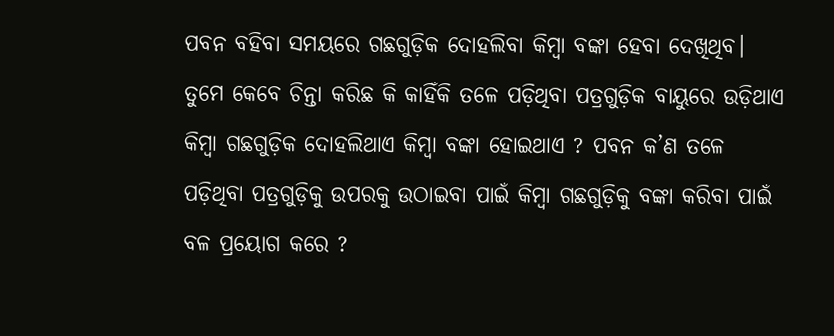ପବନ ବହିବା ସମୟରେ ଗଛଗୁଡ଼ିକ ଦୋହଲିବା କିମ୍ବା ବଙ୍କା ହେବା ଦେଖିଥିବ। ତୁମେ କେବେ ଚିନ୍ତା କରିଛ କି କାହିଁକି ତଳେ ପଡ଼ିଥିବା ପତ୍ରଗୁଡ଼ିକ ବାୟୁରେ ଉଡ଼ିଥାଏ କିମ୍ବା ଗଛଗୁଡ଼ିକ ଦୋହଲିଥାଏ କିମ୍ବା ବଙ୍କା ହୋଇଥାଏ ? ପବନ କ’ଣ ତଳେ ପଡ଼ିଥିବା ପତ୍ରଗୁଡ଼ିକୁ ଉପରକୁ ଉଠାଇବା ପାଇଁ କିମ୍ବା ଗଛଗୁଡ଼ିକୁ ବଙ୍କା କରିବା ପାଇଁ ବଳ ପ୍ରୟୋଗ କରେ ?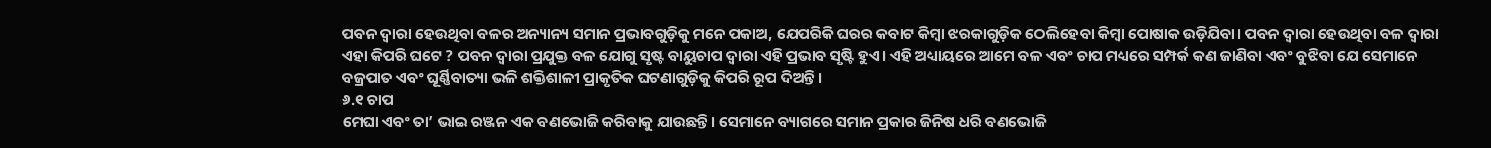ପବନ ଦ୍ବାରା ହେଉଥିବା ବଳର ଅନ୍ୟାନ୍ୟ ସମାନ ପ୍ରଭାବଗୁଡ଼ିକୁ ମନେ ପକାଅ, ଯେପରିକି ଘରର କବାଟ କିମ୍ବା ଝରକାଗୁଡ଼ିକ ଠେଲିହେବା କିମ୍ବା ପୋଷାକ ଉଡ଼ିଯିବା। ପବନ ଦ୍ୱାରା ହେଉଥିବା ବଳ ଦ୍ଵାରା ଏହା କିପରି ଘଟେ ? ପବନ ଦ୍ୱାରା ପ୍ରଯୁକ୍ତ ବଳ ଯୋଗୁ ସୃଷ୍ଟ ବାୟୁଚାପ ଦ୍ଵାରା ଏହି ପ୍ରଭାବ ସୃଷ୍ଟି ହୁଏ। ଏହି ଅଧ୍ୟାୟରେ ଆମେ ବଳ ଏବଂ ଚାପ ମଧ୍ୟରେ ସମ୍ପର୍କ କଣ ଜାଣିବା ଏବଂ ବୁଝିବା ଯେ ସେମାନେ ବଜ୍ରପାତ ଏବଂ ଘୂର୍ଣ୍ଣିବାତ୍ୟା ଭଳି ଶକ୍ତିଶାଳୀ ପ୍ରାକୃତିକ ଘଟଣାଗୁଡ଼ିକୁ କିପରି ରୂପ ଦିଅନ୍ତି।
୬.୧ ଚାପ
ମେଘା ଏବଂ ତା’ ଭାଇ ରଞ୍ଜନ ଏକ ବଣଭୋଜି କରିବାକୁ ଯାଉଛନ୍ତି। ସେମାନେ ବ୍ୟାଗରେ ସମାନ ପ୍ରକାର ଜିନିଷ ଧରି ବଣଭୋଜି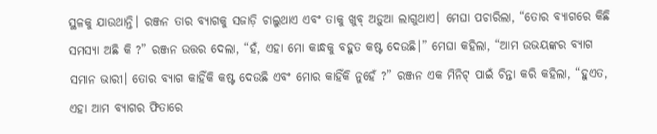ସ୍ଥଳକୁ ଯାଉଥାନ୍ତି। ରଞ୍ଜନ ତାର ବ୍ୟାଗକୁ ସଜାଡ଼ି ଚାଲୁଥାଏ ଏବଂ ତାକୁ ଖୁବ୍ ଅଡ଼ୁଆ ଲାଗୁଥାଏ। ମେଘା ପଚାରିଲା, “ତୋର ବ୍ୟାଗରେ କିଛି ସମସ୍ୟା ଅଛି କି ?” ରଞ୍ଜନ ଉତ୍ତର ଦେଲା, “ହଁ, ଏହା ମୋ କାନ୍ଧକୁ ବହୁତ କଷ୍ଟ ଦେଉଛି।” ମେଘା କହିଲା, “ଆମ ଉଭୟଙ୍କର ବ୍ୟାଗ ସମାନ ଭାରୀ। ତୋର ବ୍ୟାଗ କାହିଁକି କଷ୍ଟ ଦେଉଛି ଏବଂ ମୋର କାହିଁକି ନୁହେଁ ?” ରଞ୍ଜନ ଏକ ମିନିଟ୍ ପାଇଁ ଚିନ୍ତା କରି କହିଲା, “ହୁଏତ, ଏହା ଆମ ବ୍ୟାଗର ଫିତାରେ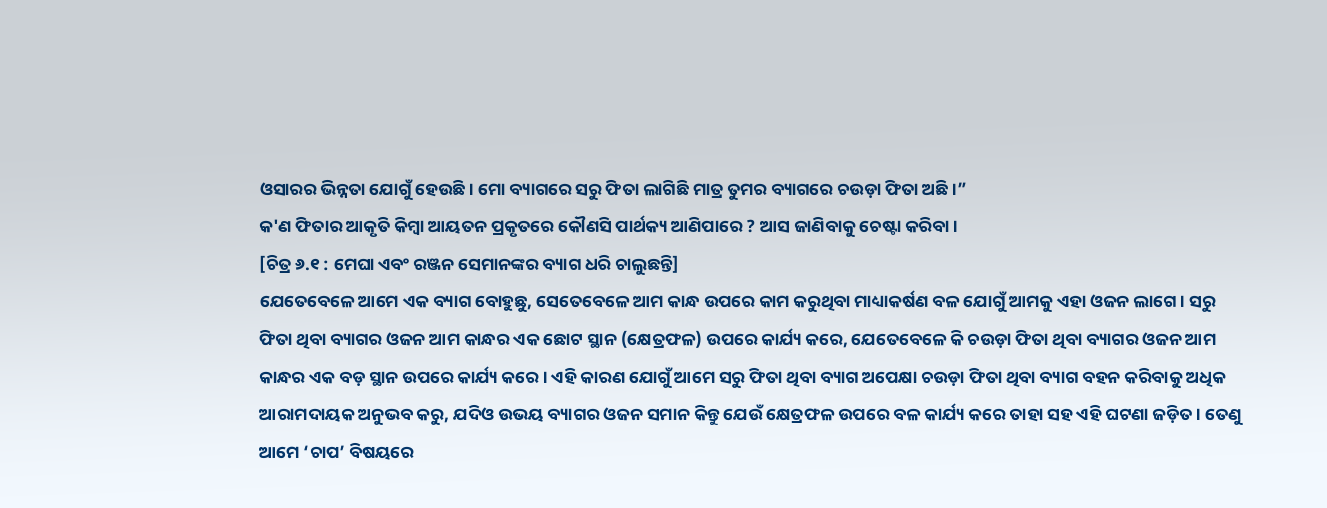ଓସାରର ଭିନ୍ନତା ଯୋଗୁଁ ହେଉଛି। ମୋ ବ୍ୟାଗରେ ସରୁ ଫିତା ଲାଗିଛି ମାତ୍ର ତୁମର ବ୍ୟାଗରେ ଚଉଡ଼ା ଫିତା ଅଛି।”
କ'ଣ ଫିତାର ଆକୃତି କିମ୍ବା ଆୟତନ ପ୍ରକୃତରେ କୌଣସି ପାର୍ଥକ୍ୟ ଆଣିପାରେ ? ଆସ ଜାଣିବାକୁ ଚେଷ୍ଟା କରିବା।
[ଚିତ୍ର ୬.୧ : ମେଘା ଏବଂ ରଞ୍ଜନ ସେମାନଙ୍କର ବ୍ୟାଗ ଧରି ଚାଲୁଛନ୍ତି]
ଯେତେବେଳେ ଆମେ ଏକ ବ୍ୟାଗ ବୋହୁଛୁ, ସେତେବେଳେ ଆମ କାନ୍ଧ ଉପରେ କାମ କରୁଥିବା ମାଧ୍ୟାକର୍ଷଣ ବଳ ଯୋଗୁଁ ଆମକୁ ଏହା ଓଜନ ଲାଗେ। ସରୁ ଫିତା ଥିବା ବ୍ୟାଗର ଓଜନ ଆମ କାନ୍ଧର ଏକ ଛୋଟ ସ୍ଥାନ (କ୍ଷେତ୍ରଫଳ) ଉପରେ କାର୍ଯ୍ୟ କରେ, ଯେତେବେଳେ କି ଚଉଡ଼ା ଫିତା ଥିବା ବ୍ୟାଗର ଓଜନ ଆମ କାନ୍ଧର ଏକ ବଡ଼ ସ୍ଥାନ ଉପରେ କାର୍ଯ୍ୟ କରେ। ଏହି କାରଣ ଯୋଗୁଁ ଆମେ ସରୁ ଫିତା ଥିବା ବ୍ୟାଗ ଅପେକ୍ଷା ଚଉଡ଼ା ଫିତା ଥିବା ବ୍ୟାଗ ବହନ କରିବାକୁ ଅଧିକ ଆରାମଦାୟକ ଅନୁଭବ କରୁ, ଯଦିଓ ଉଭୟ ବ୍ୟାଗର ଓଜନ ସମାନ କିନ୍ତୁ ଯେଉଁ କ୍ଷେତ୍ରଫଳ ଉପରେ ବଳ କାର୍ଯ୍ୟ କରେ ତାହା ସହ ଏହି ଘଟଣା ଜଡ଼ିତ। ତେଣୁ ଆମେ ‘ଚାପ’ ବିଷୟରେ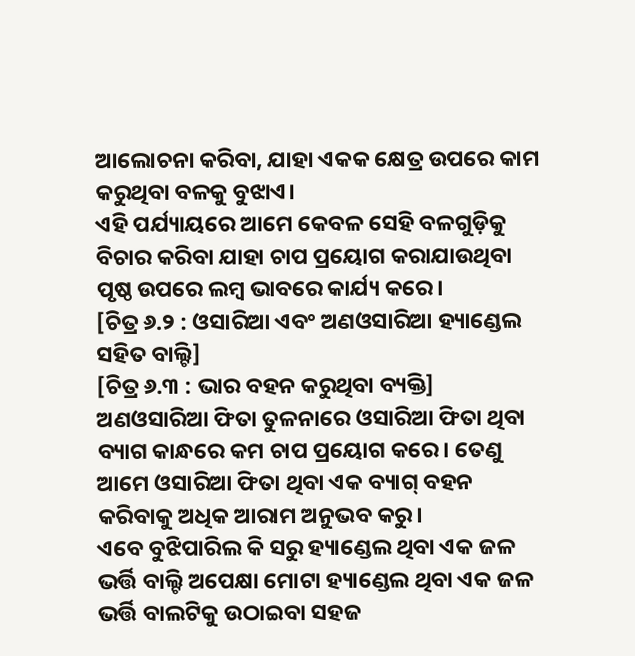ଆଲୋଚନା କରିବା, ଯାହା ଏକକ କ୍ଷେତ୍ର ଉପରେ କାମ କରୁଥିବା ବଳକୁ ବୁଝାଏ।
ଏହି ପର୍ଯ୍ୟାୟରେ ଆମେ କେବଳ ସେହି ବଳଗୁଡ଼ିକୁ ବିଚାର କରିବା ଯାହା ଚାପ ପ୍ରୟୋଗ କରାଯାଉଥିବା ପୃଷ୍ଠ ଉପରେ ଲମ୍ବ ଭାବରେ କାର୍ଯ୍ୟ କରେ।
[ଚିତ୍ର ୬.୨ : ଓସାରିଆ ଏବଂ ଅଣଓସାରିଆ ହ୍ୟାଣ୍ଡେଲ ସହିତ ବାଲ୍ଟି]
[ଚିତ୍ର ୬.୩ : ଭାର ବହନ କରୁଥିବା ବ୍ୟକ୍ତି]
ଅଣଓସାରିଆ ଫିତା ତୁଳନାରେ ଓସାରିଆ ଫିତା ଥିବା ବ୍ୟାଗ କାନ୍ଧରେ କମ ଚାପ ପ୍ରୟୋଗ କରେ। ତେଣୁ ଆମେ ଓସାରିଆ ଫିତା ଥିବା ଏକ ବ୍ୟାଗ୍ ବହନ କରିବାକୁ ଅଧିକ ଆରାମ ଅନୁଭବ କରୁ।
ଏବେ ବୁଝିପାରିଲ କି ସରୁ ହ୍ୟାଣ୍ଡେଲ ଥିବା ଏକ ଜଳ ଭର୍ତ୍ତି ବାଲ୍ଟି ଅପେକ୍ଷା ମୋଟା ହ୍ୟାଣ୍ଡେଲ ଥିବା ଏକ ଜଳ ଭର୍ତ୍ତି ବାଲଟିକୁ ଉଠାଇବା ସହଜ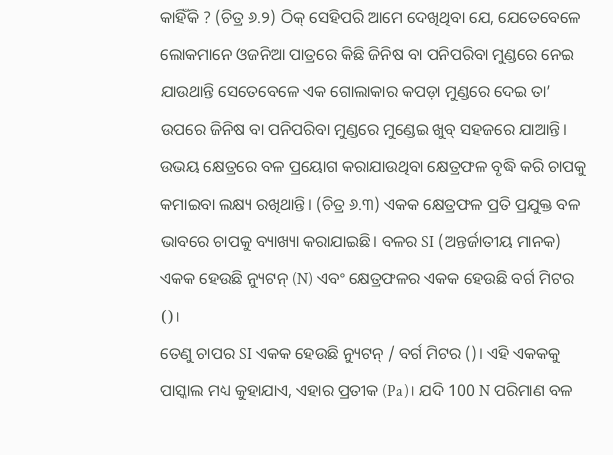କାହିଁକି ? (ଚିତ୍ର ୬.୨) ଠିକ୍ ସେହିପରି ଆମେ ଦେଖିଥିବା ଯେ, ଯେତେବେଳେ ଲୋକମାନେ ଓଜନିଆ ପାତ୍ରରେ କିଛି ଜିନିଷ ବା ପନିପରିବା ମୁଣ୍ଡରେ ନେଇ ଯାଉଥାନ୍ତି ସେତେବେଳେ ଏକ ଗୋଲାକାର କପଡ଼ା ମୁଣ୍ଡରେ ଦେଇ ତା’ ଉପରେ ଜିନିଷ ବା ପନିପରିବା ମୁଣ୍ଡରେ ମୁଣ୍ଡେଇ ଖୁବ୍ ସହଜରେ ଯାଆନ୍ତି। ଉଭୟ କ୍ଷେତ୍ରରେ ବଳ ପ୍ରୟୋଗ କରାଯାଉଥିବା କ୍ଷେତ୍ରଫଳ ବୃଦ୍ଧି କରି ଚାପକୁ କମାଇବା ଲକ୍ଷ୍ୟ ରଖିଥାନ୍ତି। (ଚିତ୍ର ୬.୩) ଏକକ କ୍ଷେତ୍ରଫଳ ପ୍ରତି ପ୍ରଯୁକ୍ତ ବଳ ଭାବରେ ଚାପକୁ ବ୍ୟାଖ୍ୟା କରାଯାଇଛି। ବଳର SI (ଅନ୍ତର୍ଜାତୀୟ ମାନକ) ଏକକ ହେଉଛି ନ୍ୟୁଟନ୍ (N) ଏବଂ କ୍ଷେତ୍ରଫଳର ଏକକ ହେଉଛି ବର୍ଗ ମିଟର ()।
ତେଣୁ ଚାପର SI ଏକକ ହେଉଛି ନ୍ୟୁଟନ୍ / ବର୍ଗ ମିଟର ()। ଏହି ଏକକକୁ ପାସ୍କାଲ ମଧ୍ୟ କୁହାଯାଏ, ଏହାର ପ୍ରତୀକ (Pa)। ଯଦି 100 N ପରିମାଣ ବଳ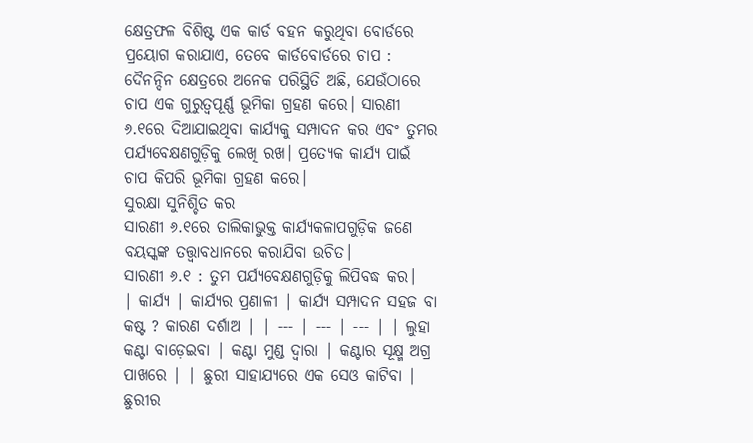କ୍ଷେତ୍ରଫଳ ବିଶିଷ୍ଟ ଏକ କାର୍ଡ ବହନ କରୁଥିବା ବୋର୍ଡରେ ପ୍ରୟୋଗ କରାଯାଏ, ତେବେ କାର୍ଡବୋର୍ଡରେ ଚାପ :
ଦୈନନ୍ଦିନ କ୍ଷେତ୍ରରେ ଅନେକ ପରିସ୍ଥିତି ଅଛି, ଯେଉଁଠାରେ ଚାପ ଏକ ଗୁରୁତ୍ଵପୂର୍ଣ୍ଣ ଭୂମିକା ଗ୍ରହଣ କରେ। ସାରଣୀ ୬.୧ରେ ଦିଆଯାଇଥିବା କାର୍ଯ୍ୟକୁ ସମ୍ପାଦନ କର ଏବଂ ତୁମର ପର୍ଯ୍ୟବେକ୍ଷଣଗୁଡ଼ିକୁ ଲେଖି ରଖ। ପ୍ରତ୍ୟେକ କାର୍ଯ୍ୟ ପାଇଁ ଚାପ କିପରି ଭୂମିକା ଗ୍ରହଣ କରେ।
ସୁରକ୍ଷା ସୁନିଶ୍ଚିତ କର
ସାରଣୀ ୬.୧ରେ ତାଲିକାଭୁକ୍ତ କାର୍ଯ୍ୟକଳାପଗୁଡ଼ିକ ଜଣେ ବୟସ୍କଙ୍କ ତତ୍ତ୍ୱାବଧାନରେ କରାଯିବା ଉଚିତ।
ସାରଣୀ ୬.୧ : ତୁମ ପର୍ଯ୍ୟବେକ୍ଷଣଗୁଡ଼ିକୁ ଲିପିବଦ୍ଧ କର।
| କାର୍ଯ୍ୟ | କାର୍ଯ୍ୟର ପ୍ରଣାଳୀ | କାର୍ଯ୍ୟ ସମ୍ପାଦନ ସହଜ ବା କଷ୍ଟ ? କାରଣ ଦର୍ଶାଅ | | --- | --- | --- | | ଲୁହା କଣ୍ଟା ବାଡ଼େଇବା | କଣ୍ଟା ମୁଣ୍ଡ ଦ୍ବାରା | କଣ୍ଟାର ସୂକ୍ଷ୍ମ ଅଗ୍ର ପାଖରେ | | ଛୁରୀ ସାହାଯ୍ୟରେ ଏକ ସେଓ କାଟିବା | ଛୁରୀର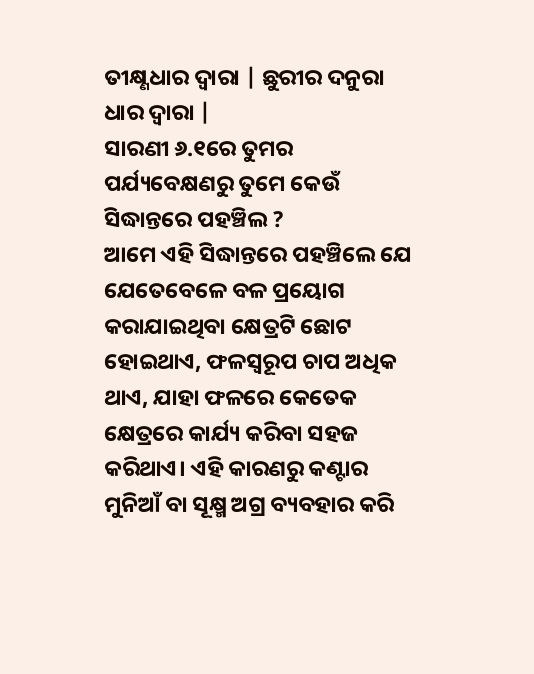ତୀକ୍ଷ୍ଣଧାର ଦ୍ବାରା | ଛୁରୀର ଦନୁରା ଧାର ଦ୍ବାରା |
ସାରଣୀ ୬.୧ରେ ତୁମର ପର୍ଯ୍ୟବେକ୍ଷଣରୁ ତୁମେ କେଉଁ ସିଦ୍ଧାନ୍ତରେ ପହଞ୍ଚିଲ ?
ଆମେ ଏହି ସିଦ୍ଧାନ୍ତରେ ପହଞ୍ଚିଲେ ଯେ ଯେତେବେଳେ ବଳ ପ୍ରୟୋଗ କରାଯାଇଥିବା କ୍ଷେତ୍ରଟି ଛୋଟ ହୋଇଥାଏ, ଫଳସ୍ୱରୂପ ଚାପ ଅଧିକ ଥାଏ, ଯାହା ଫଳରେ କେତେକ କ୍ଷେତ୍ରରେ କାର୍ଯ୍ୟ କରିବା ସହଜ କରିଥାଏ। ଏହି କାରଣରୁ କଣ୍ଟାର ମୁନିଆଁ ବା ସୂକ୍ଷ୍ମ ଅଗ୍ର ବ୍ୟବହାର କରି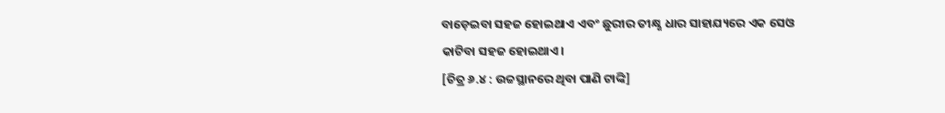ବାଡ଼େଇବା ସହଜ ହୋଇଥାଏ ଏବଂ ଛୁରୀର ତୀକ୍ଷ୍ଣ ଧାର ସାହାଯ୍ୟରେ ଏକ ସେଓ କାଟିବା ସହଜ ହୋଇଥାଏ।
[ଚିତ୍ର ୬.୪ : ଉଚ୍ଚସ୍ଥାନରେ ଥିବା ପାଣି ଟାଙ୍କି]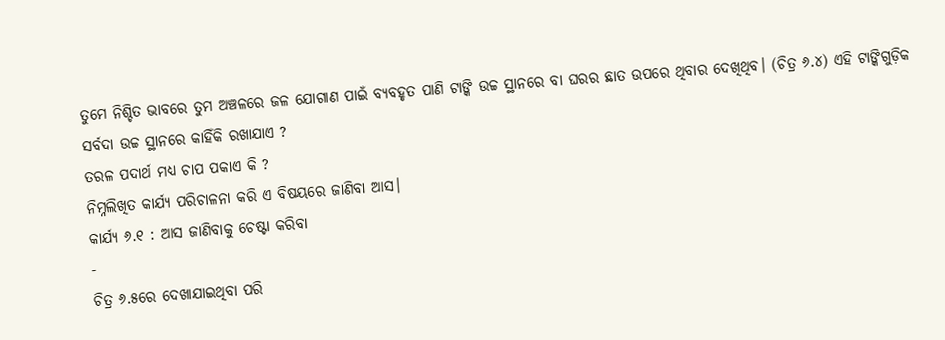ତୁମେ ନିଶ୍ଚିତ ଭାବରେ ତୁମ ଅଞ୍ଚଳରେ ଜଳ ଯୋଗାଣ ପାଇଁ ବ୍ୟବହୃତ ପାଣି ଟାଙ୍କି ଉଚ୍ଚ ସ୍ଥାନରେ ବା ଘରର ଛାତ ଉପରେ ଥିବାର ଦେଖିଥିବ। (ଚିତ୍ର ୬.୪) ଏହି ଟାଙ୍କିଗୁଡ଼ିକ ସର୍ବଦା ଉଚ୍ଚ ସ୍ଥାନରେ କାହିଁକି ରଖାଯାଏ ?
ତରଳ ପଦାର୍ଥ ମଧ୍ୟ ଚାପ ପକାଏ କି ?
ନିମ୍ନଲିଖିତ କାର୍ଯ୍ୟ ପରିଚାଳନା କରି ଏ ବିଷୟରେ ଜାଣିବା ଆସ।
କାର୍ଯ୍ୟ ୬.୧ : ଆସ ଜାଣିବାକୁ ଚେଷ୍ଟା କରିବା
-
ଚିତ୍ର ୬.୫ରେ ଦେଖାଯାଇଥିବା ପରି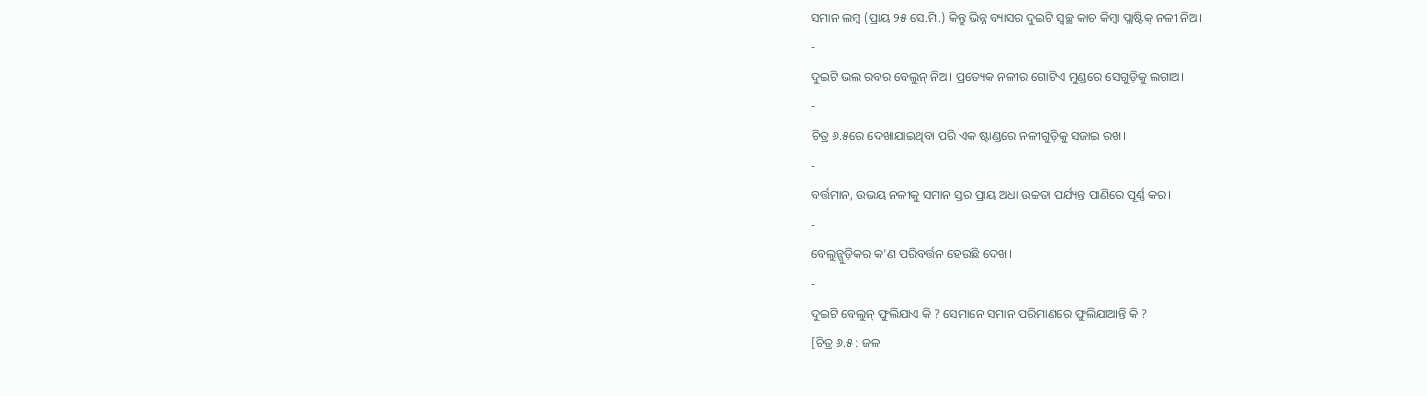ସମାନ ଲମ୍ବ (ପ୍ରାୟ ୨୫ ସେ.ମି.) କିନ୍ତୁ ଭିନ୍ନ ବ୍ୟାସର ଦୁଇଟି ସ୍ୱଚ୍ଛ କାଚ କିମ୍ବା ପ୍ଲାଷ୍ଟିକ୍ ନଳୀ ନିଅ।
-
ଦୁଇଟି ଭଲ ରବର ବେଲୁନ୍ ନିଅ। ପ୍ରତ୍ୟେକ ନଳୀର ଗୋଟିଏ ମୁଣ୍ଡରେ ସେଗୁଡ଼ିକୁ ଲଗାଅ।
-
ଚିତ୍ର ୬.୫ରେ ଦେଖାଯାଇଥିବା ପରି ଏକ ଷ୍ଟାଣ୍ଡରେ ନଳୀଗୁଡ଼ିକୁ ସଜାଇ ରଖ।
-
ବର୍ତ୍ତମାନ, ଉଭୟ ନଳୀକୁ ସମାନ ସ୍ତର ପ୍ରାୟ ଅଧା ଉଚ୍ଚତା ପର୍ଯ୍ୟନ୍ତ ପାଣିରେ ପୂର୍ଣ୍ଣ କର।
-
ବେଲୁନ୍ଗୁଡ଼ିକର କ’ଣ ପରିବର୍ତ୍ତନ ହେଉଛି ଦେଖ।
-
ଦୁଇଟି ବେଲୁନ୍ ଫୁଲିଯାଏ କି ? ସେମାନେ ସମାନ ପରିମାଣରେ ଫୁଲିଯାଆନ୍ତି କି ?
[ଚିତ୍ର ୬.୫ : ଜଳ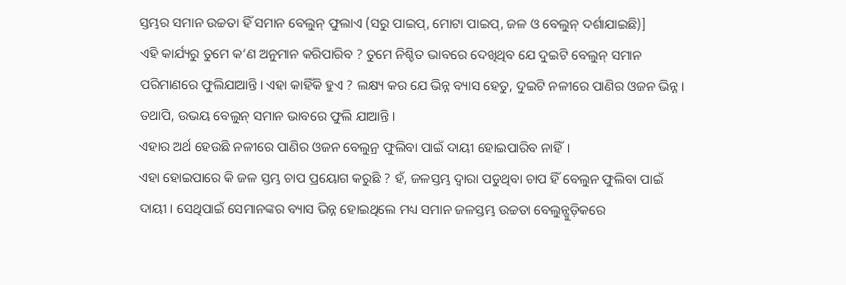ସ୍ତମ୍ଭର ସମାନ ଉଚ୍ଚତା ହିଁ ସମାନ ବେଲୁନ୍ ଫୁଲାଏ (ସରୁ ପାଇପ୍, ମୋଟା ପାଇପ୍, ଜଳ ଓ ବେଲୁନ୍ ଦର୍ଶାଯାଇଛି)]
ଏହି କାର୍ଯ୍ୟରୁ ତୁମେ କ’ଣ ଅନୁମାନ କରିପାରିବ ? ତୁମେ ନିଶ୍ଚିତ ଭାବରେ ଦେଖିଥିବ ଯେ ଦୁଇଟି ବେଲୁନ୍ ସମାନ ପରିମାଣରେ ଫୁଲିଯାଆନ୍ତି। ଏହା କାହିଁକି ହୁଏ ? ଲକ୍ଷ୍ୟ କର ଯେ ଭିନ୍ନ ବ୍ୟାସ ହେତୁ, ଦୁଇଟି ନଳୀରେ ପାଣିର ଓଜନ ଭିନ୍ନ। ତଥାପି, ଉଭୟ ବେଲୁନ୍ ସମାନ ଭାବରେ ଫୁଲି ଯାଆନ୍ତି।
ଏହାର ଅର୍ଥ ହେଉଛି ନଳୀରେ ପାଣିର ଓଜନ ବେଲୁନ୍ର ଫୁଲିବା ପାଇଁ ଦାୟୀ ହୋଇପାରିବ ନାହିଁ।
ଏହା ହୋଇପାରେ କି ଜଳ ସ୍ତମ୍ଭ ଚାପ ପ୍ରୟୋଗ କରୁଛି ? ହଁ, ଜଳସ୍ତମ୍ଭ ଦ୍ଵାରା ପଡୁଥିବା ଚାପ ହିଁ ବେଲୁନ ଫୁଲିବା ପାଇଁ ଦାୟୀ। ସେଥିପାଇଁ ସେମାନଙ୍କର ବ୍ୟାସ ଭିନ୍ନ ହୋଇଥିଲେ ମଧ୍ୟ ସମାନ ଜଳସ୍ତମ୍ଭ ଉଚ୍ଚତା ବେଲୁନ୍ଗୁଡ଼ିକରେ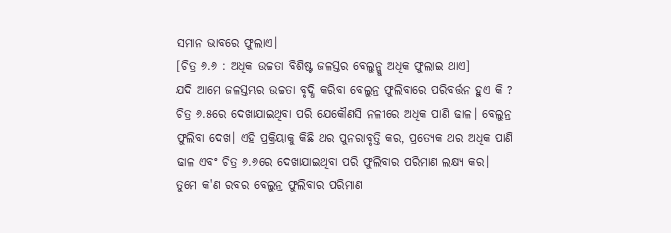ସମାନ ଭାବରେ ଫୁଲାଏ।
[ଚିତ୍ର ୬.୬ : ଅଧିକ ଉଚ୍ଚତା ବିଶିଷ୍ଟ ଜଳସ୍ତର ବେଲୁନ୍କୁ ଅଧିକ ଫୁଲାଇ ଥାଏ]
ଯଦି ଆମେ ଜଳସ୍ତମ୍ଭର ଉଚ୍ଚତା ବୃଦ୍ଧି କରିବା ବେଲୁନ୍ର ଫୁଲିବାରେ ପରିବର୍ତ୍ତନ ହୁଏ କି ?
ଚିତ୍ର ୬.୫ରେ ଦେଖାଯାଇଥିବା ପରି ଯେକୌଣସି ନଳୀରେ ଅଧିକ ପାଣି ଢାଳ। ବେଲୁନ୍ର ଫୁଲିବା ଦେଖ। ଏହି ପ୍ରକ୍ରିୟାକୁ କିଛି ଥର ପୁନରାବୃତ୍ତି କର, ପ୍ରତ୍ୟେକ ଥର ଅଧିକ ପାଣି ଢାଳ ଏବଂ ଚିତ୍ର ୬.୬ରେ ଦେଖାଯାଇଥିବା ପରି ଫୁଲିବାର ପରିମାଣ ଲକ୍ଷ୍ୟ କର।
ତୁମେ କ'ଣ ରବର ବେଲୁନ୍ର ଫୁଲିବାର ପରିମାଣ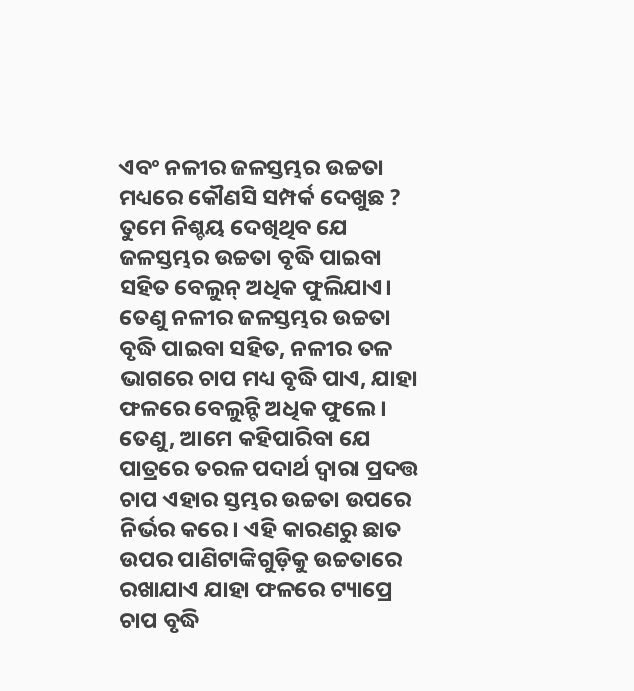ଏବଂ ନଳୀର ଜଳସ୍ତମ୍ଭର ଉଚ୍ଚତା ମଧ୍ୟରେ କୌଣସି ସମ୍ପର୍କ ଦେଖୁଛ ? ତୁମେ ନିଶ୍ଚୟ ଦେଖିଥିବ ଯେ ଜଳସ୍ତମ୍ଭର ଉଚ୍ଚତା ବୃଦ୍ଧି ପାଇବା ସହିତ ବେଲୁନ୍ ଅଧିକ ଫୁଲିଯାଏ।
ତେଣୁ ନଳୀର ଜଳସ୍ତମ୍ଭର ଉଚ୍ଚତା ବୃଦ୍ଧି ପାଇବା ସହିତ, ନଳୀର ତଳ ଭାଗରେ ଚାପ ମଧ୍ୟ ବୃଦ୍ଧି ପାଏ, ଯାହା ଫଳରେ ବେଲୁନ୍ଟି ଅଧିକ ଫୁଲେ। ତେଣୁ, ଆମେ କହିପାରିବା ଯେ ପାତ୍ରରେ ତରଳ ପଦାର୍ଥ ଦ୍ଵାରା ପ୍ରଦତ୍ତ ଚାପ ଏହାର ସ୍ତମ୍ଭର ଉଚ୍ଚତା ଉପରେ ନିର୍ଭର କରେ। ଏହି କାରଣରୁ ଛାତ ଉପର ପାଣିଟାଙ୍କିଗୁଡ଼ିକୁ ଉଚ୍ଚତାରେ ରଖାଯାଏ ଯାହା ଫଳରେ ଟ୍ୟାପ୍ରେ ଚାପ ବୃଦ୍ଧି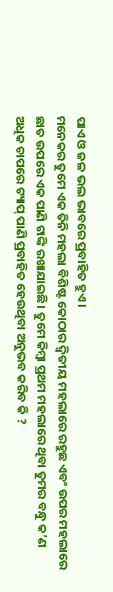ପାଏ ଓ ଜଳ ଭଲ ଭାବରେ ପ୍ରବାହିତ ହୁଏ।
ମନେକର ତୁମେ ଏକ ତିନି ମହଲା ବିଶିଷ୍ଟ କୋଠାର ଦ୍ଵିତୀୟ ମହଲାରେ ରହୁଛ ଏବଂ ଉପର ମହଲାରେ ଛାତ ଉପରେ ଏକ ପାଣି ଟାଙ୍କି ରଖାଯାଇଛି। ତୁମେ କିମ୍ବା ପ୍ରଥମ ମହଲାରେ ଥିବା ତୁମର ବନ୍ଧୁ କ’ଣ ଅଧିକ ଚାପରେ ଟ୍ୟାପ୍ ପାଣି ପ୍ରବାହିତ ହେଉଥିବା ଅନୁଭବ କରିବ କି ?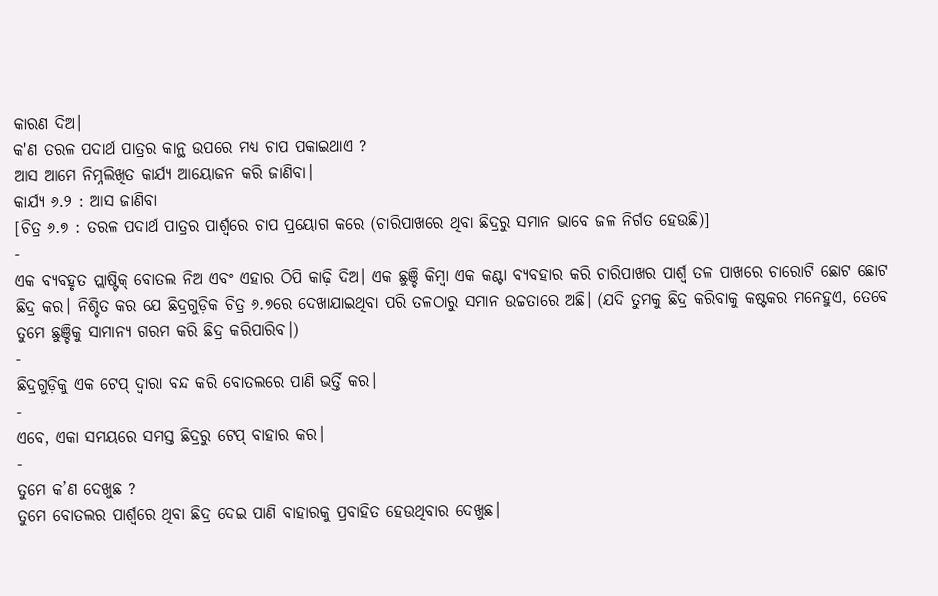କାରଣ ଦିଅ।
କ'ଣ ତରଳ ପଦାର୍ଥ ପାତ୍ରର କାନ୍ଥ ଉପରେ ମଧ୍ୟ ଚାପ ପକାଇଥାଏ ?
ଆସ ଆମେ ନିମ୍ନଲିଖିତ କାର୍ଯ୍ୟ ଆୟୋଜନ କରି ଜାଣିବା।
କାର୍ଯ୍ୟ ୬.୨ : ଆସ ଜାଣିବା
[ଚିତ୍ର ୬.୭ : ତରଳ ପଦାର୍ଥ ପାତ୍ରର ପାର୍ଶ୍ଵରେ ଚାପ ପ୍ରୟୋଗ କରେ (ଚାରିପାଖରେ ଥିବା ଛିଦ୍ରରୁ ସମାନ ଭାବେ ଜଳ ନିର୍ଗତ ହେଉଛି)]
-
ଏକ ବ୍ୟବହୃତ ପ୍ଲାଷ୍ଟିକ୍ ବୋତଲ ନିଅ ଏବଂ ଏହାର ଠିପି କାଢ଼ି ଦିଅ। ଏକ ଛୁଞ୍ଚି କିମ୍ବା ଏକ କଣ୍ଟା ବ୍ୟବହାର କରି ଚାରିପାଖର ପାର୍ଶ୍ଵ ତଳ ପାଖରେ ଚାରୋଟି ଛୋଟ ଛୋଟ ଛିଦ୍ର କର। ନିଶ୍ଚିତ କର ଯେ ଛିଦ୍ରଗୁଡ଼ିକ ଚିତ୍ର ୬.୭ରେ ଦେଖାଯାଇଥିବା ପରି ତଳଠାରୁ ସମାନ ଉଚ୍ଚତାରେ ଅଛି। (ଯଦି ତୁମକୁ ଛିଦ୍ର କରିବାକୁ କଷ୍ଟକର ମନେହୁଏ, ତେବେ ତୁମେ ଛୁଞ୍ଚିକୁ ସାମାନ୍ୟ ଗରମ କରି ଛିଦ୍ର କରିପାରିବ।)
-
ଛିଦ୍ରଗୁଡ଼ିକୁ ଏକ ଟେପ୍ ଦ୍ଵାରା ବନ୍ଦ କରି ବୋତଲରେ ପାଣି ଭର୍ତ୍ତି କର।
-
ଏବେ, ଏକା ସମୟରେ ସମସ୍ତ ଛିଦ୍ରରୁ ଟେପ୍ ବାହାର କର।
-
ତୁମେ କ’ଣ ଦେଖୁଛ ?
ତୁମେ ବୋତଲର ପାର୍ଶ୍ଵରେ ଥିବା ଛିଦ୍ର ଦେଇ ପାଣି ବାହାରକୁ ପ୍ରବାହିତ ହେଉଥିବାର ଦେଖୁଛ।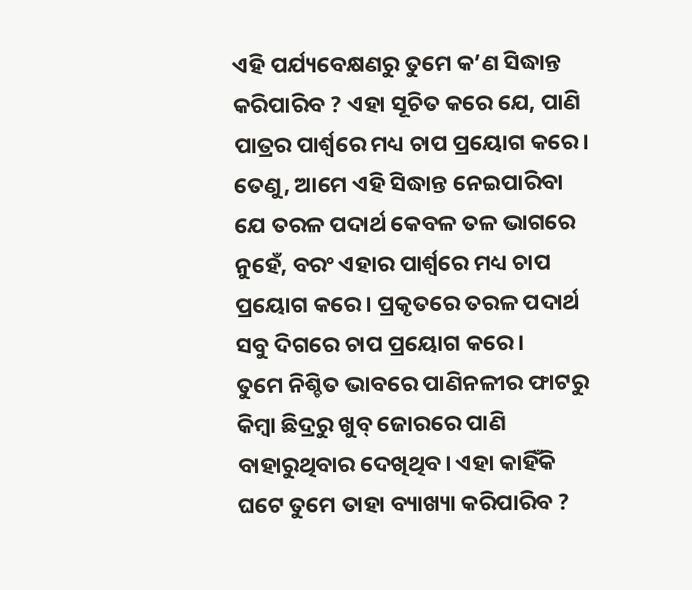ଏହି ପର୍ଯ୍ୟବେକ୍ଷଣରୁ ତୁମେ କ’ଣ ସିଦ୍ଧାନ୍ତ କରିପାରିବ ? ଏହା ସୂଚିତ କରେ ଯେ, ପାଣି ପାତ୍ରର ପାର୍ଶ୍ଵରେ ମଧ୍ୟ ଚାପ ପ୍ରୟୋଗ କରେ। ତେଣୁ, ଆମେ ଏହି ସିଦ୍ଧାନ୍ତ ନେଇପାରିବା ଯେ ତରଳ ପଦାର୍ଥ କେବଳ ତଳ ଭାଗରେ ନୁହେଁ, ବରଂ ଏହାର ପାର୍ଶ୍ଵରେ ମଧ୍ୟ ଚାପ ପ୍ରୟୋଗ କରେ। ପ୍ରକୃତରେ ତରଳ ପଦାର୍ଥ ସବୁ ଦିଗରେ ଚାପ ପ୍ରୟୋଗ କରେ।
ତୁମେ ନିଶ୍ଚିତ ଭାବରେ ପାଣିନଳୀର ଫାଟରୁ କିମ୍ବା ଛିଦ୍ରରୁ ଖୁବ୍ ଜୋରରେ ପାଣି ବାହାରୁଥିବାର ଦେଖିଥିବ। ଏହା କାହିଁକି ଘଟେ ତୁମେ ତାହା ବ୍ୟାଖ୍ୟା କରିପାରିବ ?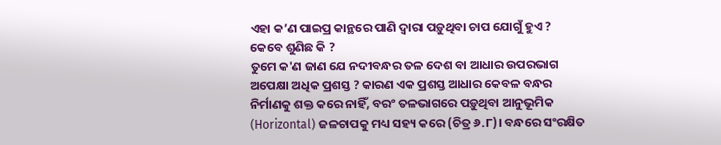ଏହା କ’ଣ ପାଇପ୍ର କାନ୍ଥରେ ପାଣି ଦ୍ବାରା ପଡ଼ୁଥିବା ଚାପ ଯୋଗୁଁ ହୁଏ ?
କେବେ ଶୁଣିଛ କି ?
ତୁମେ କ'ଣ ଜାଣ ଯେ ନଦୀବନ୍ଧର ତଳ ଦେଶ ବା ଆଧାର ଉପରଭାଗ ଅପେକ୍ଷା ଅଧିକ ପ୍ରଶସ୍ତ ? କାରଣ ଏକ ପ୍ରଶସ୍ତ ଆଧାର କେବଳ ବନ୍ଧର ନିର୍ମାଣକୁ ଶକ୍ତ କରେ ନାହିଁ, ବରଂ ତଳଭାଗରେ ପଡ଼ୁଥିବା ଆନୁଭୂମିକ (Horizontal) ଜଳଚାପକୁ ମଧ୍ୟ ସହ୍ୟ କରେ (ଚିତ୍ର ୬.୮)। ବନ୍ଧରେ ସଂରକ୍ଷିତ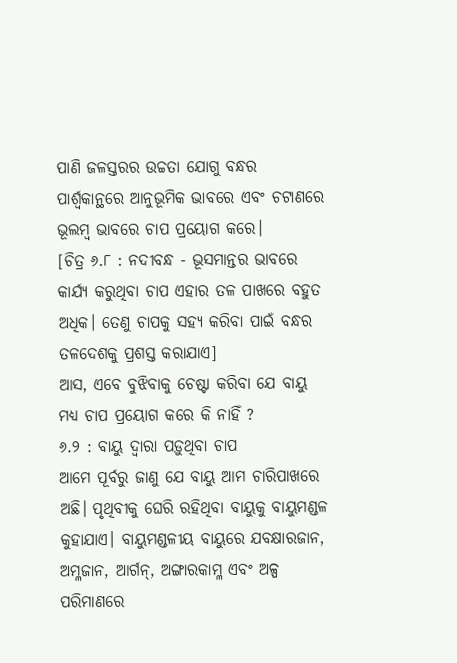ପାଣି ଜଳସ୍ତରର ଉଚ୍ଚତା ଯୋଗୁ ବନ୍ଧର ପାର୍ଶ୍ଵକାନ୍ଥରେ ଆନୁଭୂମିକ ଭାବରେ ଏବଂ ଚଟାଣରେ ଭୂଲମ୍ବ ଭାବରେ ଚାପ ପ୍ରୟୋଗ କରେ।
[ଚିତ୍ର ୬.୮ : ନଦୀବନ୍ଧ - ଭୂସମାନ୍ତର ଭାବରେ କାର୍ଯ୍ୟ କରୁଥିବା ଚାପ ଏହାର ତଳ ପାଖରେ ବହୁତ ଅଧିକ। ତେଣୁ ଚାପକୁ ସହ୍ୟ କରିବା ପାଇଁ ବନ୍ଧର ତଳଦେଶକୁ ପ୍ରଶସ୍ତ କରାଯାଏ]
ଆସ, ଏବେ ବୁଝିବାକୁ ଚେଷ୍ଟା କରିବା ଯେ ବାୟୁ ମଧ୍ୟ ଚାପ ପ୍ରୟୋଗ କରେ କି ନାହିଁ ?
୬.୨ : ବାୟୁ ଦ୍ଵାରା ପଡ଼ୁଥିବା ଚାପ
ଆମେ ପୂର୍ବରୁ ଜାଣୁ ଯେ ବାୟୁ ଆମ ଚାରିପାଖରେ ଅଛି। ପୃଥିବୀକୁ ଘେରି ରହିଥିବା ବାୟୁକୁ ବାୟୁମଣ୍ଡଳ କୁହାଯାଏ। ବାୟୁମଣ୍ଡଳୀୟ ବାୟୁରେ ଯବକ୍ଷାରଜାନ, ଅମ୍ଳଜାନ, ଆର୍ଗନ୍, ଅଙ୍ଗାରକାମ୍ଳ ଏବଂ ଅଳ୍ପ ପରିମାଣରେ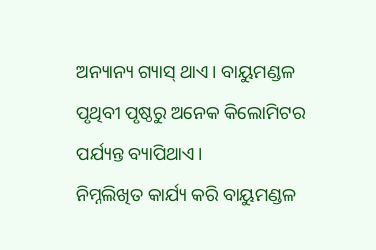ଅନ୍ୟାନ୍ୟ ଗ୍ୟାସ୍ ଥାଏ। ବାୟୁମଣ୍ଡଳ ପୃଥିବୀ ପୃଷ୍ଠରୁ ଅନେକ କିଲୋମିଟର ପର୍ଯ୍ୟନ୍ତ ବ୍ୟାପିଥାଏ।
ନିମ୍ନଲିଖିତ କାର୍ଯ୍ୟ କରି ବାୟୁମଣ୍ଡଳ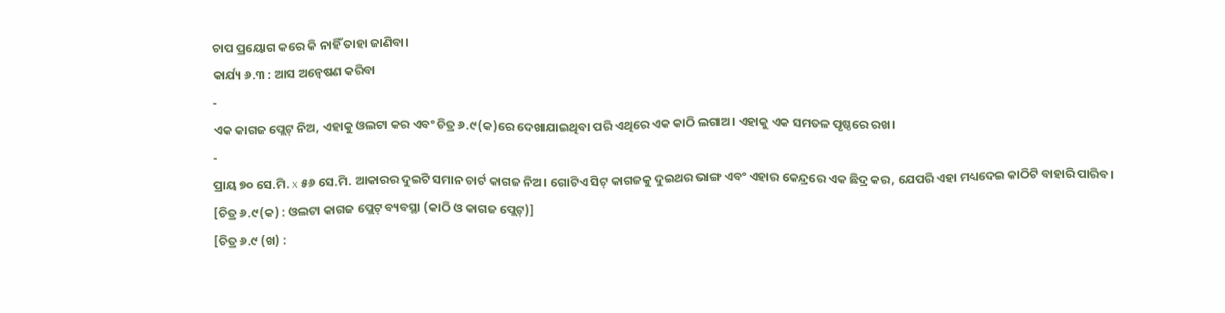ଚାପ ପ୍ରୟୋଗ କରେ କି ନାହିଁ ତାହା ଜାଣିବା।
କାର୍ଯ୍ୟ ୬.୩ : ଆସ ଅନ୍ଵେଷଣ କରିବା
-
ଏକ କାଗଜ ପ୍ଲେଟ୍ ନିଅ, ଏହାକୁ ଓଲଟା କର ଏବଂ ଚିତ୍ର ୬.୯(କ)ରେ ଦେଖାଯାଇଥିବା ପରି ଏଥିରେ ଏକ କାଠି ଲଗାଅ। ଏହାକୁ ଏକ ସମତଳ ପୃଷ୍ଠରେ ରଖ।
-
ପ୍ରାୟ ୭୦ ସେ.ମି. x ୫୬ ସେ.ମି. ଆକାରର ଦୁଇଟି ସମାନ ଚାର୍ଟ କାଗଜ ନିଅ। ଗୋଟିଏ ସିଟ୍ କାଗଜକୁ ଦୁଇଥର ଭାଙ୍ଗ ଏବଂ ଏହାର କେନ୍ଦ୍ରରେ ଏକ ଛିଦ୍ର କର, ଯେପରି ଏହା ମଧ୍ୟଦେଇ କାଠିଟି ବାହାରି ପାରିବ।
[ଚିତ୍ର ୬.୯(କ) : ଓଲଟା କାଗଜ ପ୍ଲେଟ୍ ବ୍ୟବସ୍ଥା (କାଠି ଓ କାଗଜ ପ୍ଲେଟ୍)]
[ଚିତ୍ର ୬.୯ (ଖ) :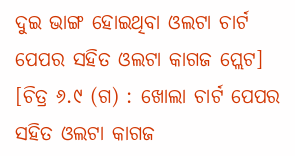ଦୁଇ ଭାଙ୍ଗ ହୋଇଥିବା ଓଲଟା ଚାର୍ଟ ପେପର ସହିତ ଓଲଟା କାଗଜ ପ୍ଲେଟ]
[ଚିତ୍ର ୬.୯ (ଗ) : ଖୋଲା ଚାର୍ଟ ପେପର ସହିତ ଓଲଟା କାଗଜ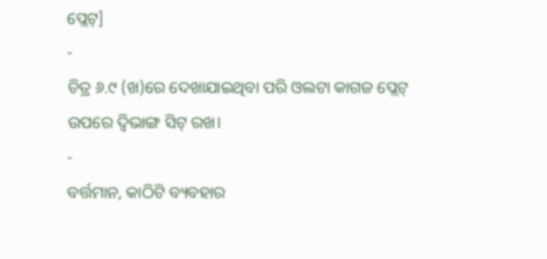ପ୍ଲେଟ୍]
-
ଚିତ୍ର ୬.୯ (ଖ)ରେ ଦେଖାଯାଇଥିବା ପରି ଓଲଟା କାଗଜ ପ୍ଲେଟ୍ ଉପରେ ଦ୍ବିଭାଙ୍ଗ ସିଟ୍ ରଖ।
-
ବର୍ତ୍ତମାନ, କାଠିଟି ବ୍ୟବହାର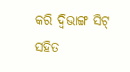କରି ଦ୍ଵିଭାଙ୍ଗ ସିଟ୍ ସହିତ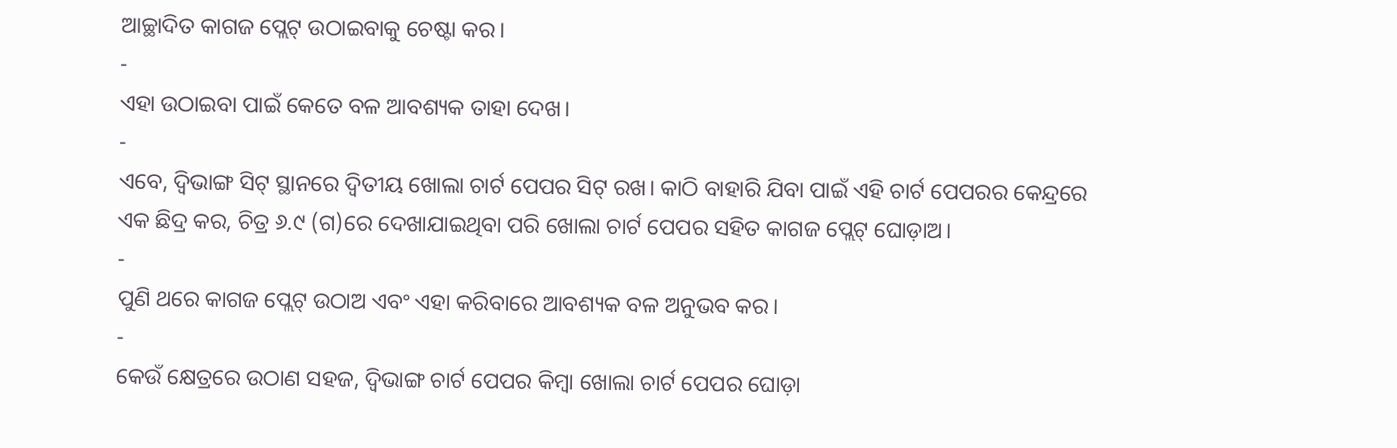ଆଚ୍ଛାଦିତ କାଗଜ ପ୍ଲେଟ୍ ଉଠାଇବାକୁ ଚେଷ୍ଟା କର।
-
ଏହା ଉଠାଇବା ପାଇଁ କେତେ ବଳ ଆବଶ୍ୟକ ତାହା ଦେଖ।
-
ଏବେ, ଦ୍ବିଭାଙ୍ଗ ସିଟ୍ ସ୍ଥାନରେ ଦ୍ଵିତୀୟ ଖୋଲା ଚାର୍ଟ ପେପର ସିଟ୍ ରଖ। କାଠି ବାହାରି ଯିବା ପାଇଁ ଏହି ଚାର୍ଟ ପେପରର କେନ୍ଦ୍ରରେ ଏକ ଛିଦ୍ର କର, ଚିତ୍ର ୬.୯ (ଗ)ରେ ଦେଖାଯାଇଥିବା ପରି ଖୋଲା ଚାର୍ଟ ପେପର ସହିତ କାଗଜ ପ୍ଲେଟ୍ ଘୋଡ଼ାଅ।
-
ପୁଣି ଥରେ କାଗଜ ପ୍ଲେଟ୍ ଉଠାଅ ଏବଂ ଏହା କରିବାରେ ଆବଶ୍ୟକ ବଳ ଅନୁଭବ କର।
-
କେଉଁ କ୍ଷେତ୍ରରେ ଉଠାଣ ସହଜ, ଦ୍ଵିଭାଙ୍ଗ ଚାର୍ଟ ପେପର କିମ୍ବା ଖୋଲା ଚାର୍ଟ ପେପର ଘୋଡ଼ା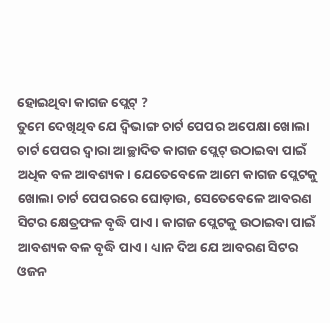ହୋଇଥିବା କାଗଜ ପ୍ଲେଟ୍ ?
ତୁମେ ଦେଖିଥିବ ଯେ ଦ୍ଵିଭାଙ୍ଗ ଚାର୍ଟ ପେପର ଅପେକ୍ଷା ଖୋଲା ଚାର୍ଟ ପେପର ଦ୍ଵାରା ଆଚ୍ଛାଦିତ କାଗଜ ପ୍ଲେଟ୍ ଉଠାଇବା ପାଇଁ ଅଧିକ ବଳ ଆବଶ୍ୟକ। ଯେତେବେଳେ ଆମେ କାଗଜ ପ୍ଲେଟକୁ ଖୋଲା ଚାର୍ଟ ପେପରରେ ଘୋଡ଼ାଉ, ସେତେବେଳେ ଆବରଣ ସିଟର କ୍ଷେତ୍ରଫଳ ବୃଦ୍ଧି ପାଏ। କାଗଜ ପ୍ଲେଟକୁ ଉଠାଇବା ପାଇଁ ଆବଶ୍ୟକ ବଳ ବୃଦ୍ଧି ପାଏ। ଧ୍ୟାନ ଦିଅ ଯେ ଆବରଣ ସିଟର ଓଜନ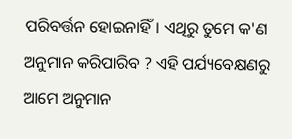ପରିବର୍ତ୍ତନ ହୋଇନାହିଁ। ଏଥିରୁ ତୁମେ କ'ଣ ଅନୁମାନ କରିପାରିବ ? ଏହି ପର୍ଯ୍ୟବେକ୍ଷଣରୁ ଆମେ ଅନୁମାନ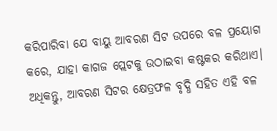କରିପାରିବା ଯେ ବାୟୁ ଆବରଣ ସିଟ ଉପରେ ବଳ ପ୍ରୟୋଗ କରେ, ଯାହା କାଗଜ ପ୍ଲେଟକୁ ଉଠାଇବା କଷ୍ଟକର କରିଥାଏ। ଅଧିକନ୍ତୁ, ଆବରଣ ସିଟର କ୍ଷେତ୍ରଫଳ ବୃଦ୍ଧି ସହିତ ଏହି ବଳ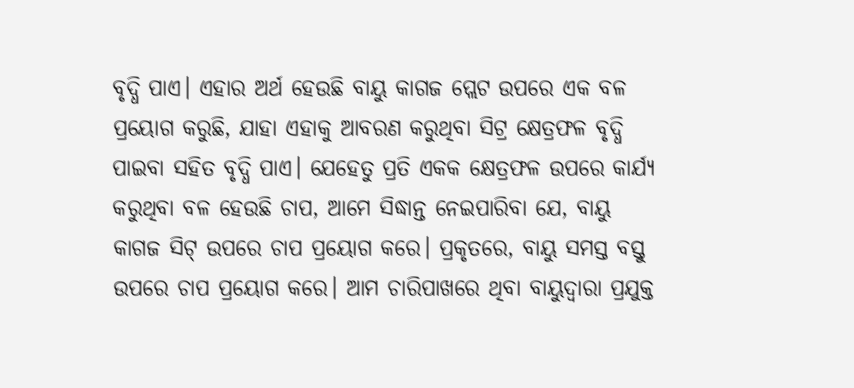ବୃଦ୍ଧି ପାଏ। ଏହାର ଅର୍ଥ ହେଉଛି ବାୟୁ କାଗଜ ପ୍ଲେଟ ଉପରେ ଏକ ବଳ ପ୍ରୟୋଗ କରୁଛି, ଯାହା ଏହାକୁ ଆବରଣ କରୁଥିବା ସିଟ୍ର କ୍ଷେତ୍ରଫଳ ବୃଦ୍ଧି ପାଇବା ସହିତ ବୃଦ୍ଧି ପାଏ। ଯେହେତୁ ପ୍ରତି ଏକକ କ୍ଷେତ୍ରଫଳ ଉପରେ କାର୍ଯ୍ୟ କରୁଥିବା ବଳ ହେଉଛି ଚାପ, ଆମେ ସିଦ୍ଧାନ୍ତ ନେଇପାରିବା ଯେ, ବାୟୁ କାଗଜ ସିଟ୍ ଉପରେ ଚାପ ପ୍ରୟୋଗ କରେ। ପ୍ରକୃତରେ, ବାୟୁ ସମସ୍ତ ବସ୍ତୁ ଉପରେ ଚାପ ପ୍ରୟୋଗ କରେ। ଆମ ଚାରିପାଖରେ ଥିବା ବାୟୁଦ୍ୱାରା ପ୍ରଯୁକ୍ତ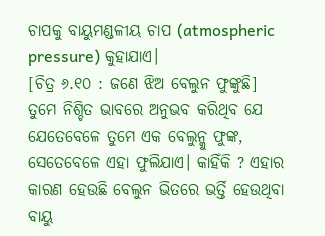ଚାପକୁ ବାୟୁମଣ୍ଡଳୀୟ ଚାପ (atmospheric pressure) କୁହାଯାଏ।
[ଚିତ୍ର ୬.୧୦ : ଜଣେ ଝିଅ ବେଲୁନ ଫୁଙ୍କୁଛି]
ତୁମେ ନିଶ୍ଚିତ ଭାବରେ ଅନୁଭବ କରିଥିବ ଯେ ଯେତେବେଳେ ତୁମେ ଏକ ବେଲୁନ୍କୁ ଫୁଙ୍କ, ସେତେବେଳେ ଏହା ଫୁଲିଯାଏ। କାହିଁକି ? ଏହାର କାରଣ ହେଉଛି ବେଲୁନ ଭିତରେ ଭର୍ତ୍ତି ହେଉଥିବା ବାୟୁ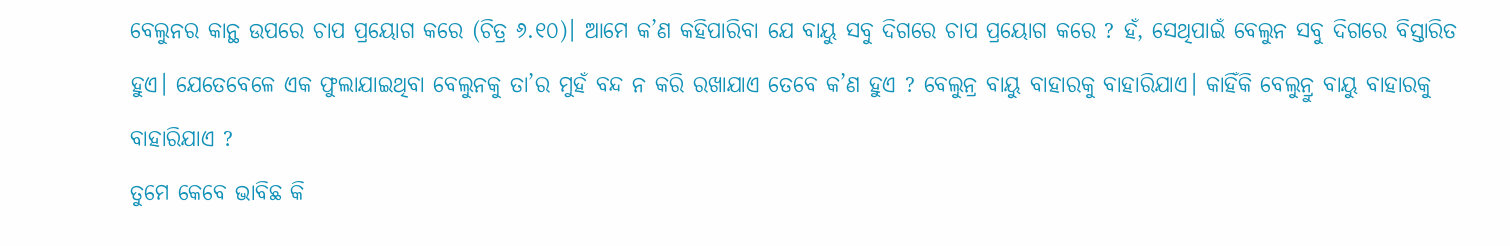ବେଲୁନର କାନ୍ଥ ଉପରେ ଚାପ ପ୍ରୟୋଗ କରେ (ଚିତ୍ର ୬.୧୦)। ଆମେ କ’ଣ କହିପାରିବା ଯେ ବାୟୁ ସବୁ ଦିଗରେ ଚାପ ପ୍ରୟୋଗ କରେ ? ହଁ, ସେଥିପାଇଁ ବେଲୁନ ସବୁ ଦିଗରେ ବିସ୍ତାରିତ ହୁଏ। ଯେତେବେଳେ ଏକ ଫୁଲାଯାଇଥିବା ବେଲୁନକୁ ତା’ର ମୁହଁ ବନ୍ଦ ନ କରି ରଖାଯାଏ ତେବେ କ’ଣ ହୁଏ ? ବେଲୁନ୍ର ବାୟୁ ବାହାରକୁ ବାହାରିଯାଏ। କାହିଁକି ବେଲୁନ୍ରୁ ବାୟୁ ବାହାରକୁ ବାହାରିଯାଏ ?
ତୁମେ କେବେ ଭାବିଛ କି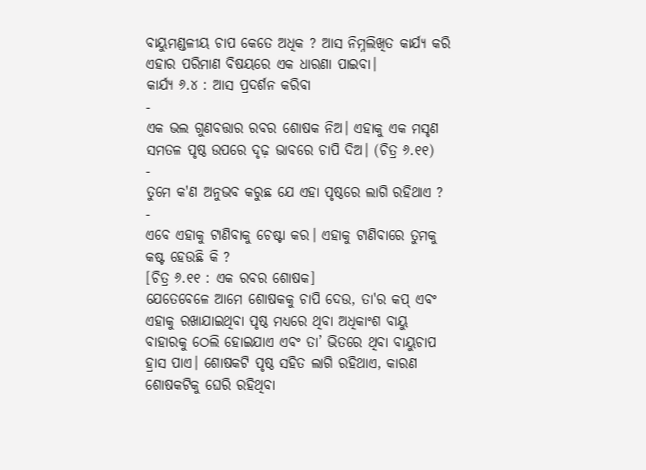ବାୟୁମଣ୍ଡଳୀୟ ଚାପ କେତେ ଅଧିକ ? ଆସ ନିମ୍ନଲିଖିତ କାର୍ଯ୍ୟ କରି ଏହାର ପରିମାଣ ବିଷୟରେ ଏକ ଧାରଣା ପାଇବା।
କାର୍ଯ୍ୟ ୬.୪ : ଆସ ପ୍ରଦର୍ଶନ କରିବା
-
ଏକ ଭଲ ଗୁଣବତ୍ତାର ରବର ଶୋଷକ ନିଅ। ଏହାକୁ ଏକ ମସୃଣ ସମତଳ ପୃଷ୍ଠ ଉପରେ ଦୃଢ଼ ଭାବରେ ଚାପି ଦିଅ। (ଚିତ୍ର ୬.୧୧)
-
ତୁମେ କ'ଣ ଅନୁଭବ କରୁଛ ଯେ ଏହା ପୃଷ୍ଠରେ ଲାଗି ରହିଥାଏ ?
-
ଏବେ ଏହାକୁ ଟାଣିବାକୁ ଚେଷ୍ଟା କର। ଏହାକୁ ଟାଣିବାରେ ତୁମକୁ କଷ୍ଟ ହେଉଛି କି ?
[ଚିତ୍ର ୬.୧୧ : ଏକ ରବର ଶୋଷକ]
ଯେତେବେଳେ ଆମେ ଶୋଷକକୁ ଚାପି ଦେଉ, ତା'ର କପ୍ ଏବଂ ଏହାକୁ ରଖାଯାଇଥିବା ପୃଷ୍ଠ ମଧ୍ୟରେ ଥିବା ଅଧିକାଂଶ ବାୟୁ ବାହାରକୁ ଠେଲି ହୋଇଯାଏ ଏବଂ ତା’ ଭିତରେ ଥିବା ବାୟୁଚାପ ହ୍ରାସ ପାଏ। ଶୋଷକଟି ପୃଷ୍ଠ ସହିତ ଲାଗି ରହିଥାଏ, କାରଣ ଶୋଷକଟିକୁ ଘେରି ରହିଥିବା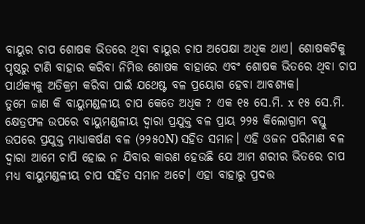ବାୟୁର ଚାପ ଶୋଷକ ଭିତରେ ଥିବା ବାୟୁର ଚାପ ଅପେକ୍ଷା ଅଧିକ ଥାଏ। ଶୋଷକଟିକୁ ପୃଷ୍ଠରୁ ଟାଣି ବାହାର କରିବା ନିମିତ୍ତ ଶୋଷକ ବାହାରେ ଏବଂ ଶୋଷକ ଭିତରେ ଥିବା ଚାପ ପାର୍ଥକ୍ୟକୁ ଅତିକ୍ରମ କରିବା ପାଇଁ ଯଥେଷ୍ଟ ବଳ ପ୍ରୟୋଗ ହେବା ଆବଶ୍ୟକ।
ତୁମେ ଜାଣ କି ବାୟୁମଣ୍ଡଳୀୟ ଚାପ କେତେ ଅଧିକ ? ଏକ ୧୫ ସେ.ମି. x ୧୫ ସେ.ମି. କ୍ଷେତ୍ରଫଳ ଉପରେ ବାୟୁମଣ୍ଡଳୀୟ ଦ୍ବାରା ପ୍ରଯୁକ୍ତ ବଳ ପ୍ରାୟ ୨୨୫ କିଲୋଗ୍ରାମ ବସ୍ତୁ ଉପରେ ପ୍ରଯୁକ୍ତ ମାଧ୍ୟାକର୍ଷଣ ବଳ (୨୨୫୦N) ସହିତ ସମାନ। ଏହି ଓଜନ ପରିମାଣ ବଳ ଦ୍ଵାରା ଆମେ ଚାପି ହୋଇ ନ ଯିବାର କାରଣ ହେଉଛି ଯେ ଆମ ଶରୀର ଭିତରେ ଚାପ ମଧ୍ୟ ବାୟୁମଣ୍ଡଳୀୟ ଚାପ ସହିତ ସମାନ ଅଟେ। ଏହା ବାହାରୁ ପ୍ରଦତ୍ତ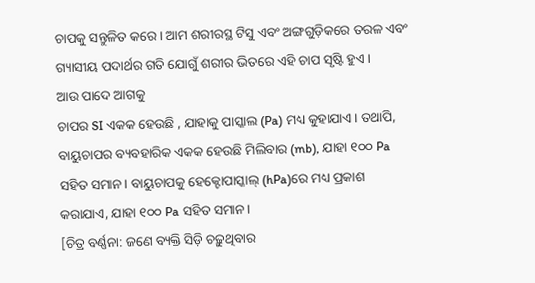ଚାପକୁ ସନ୍ତୁଳିତ କରେ। ଆମ ଶରୀରସ୍ଥ ଟିସୁ ଏବଂ ଅଙ୍ଗଗୁଡ଼ିକରେ ତରଳ ଏବଂ ଗ୍ୟାସୀୟ ପଦାର୍ଥର ଗତି ଯୋଗୁଁ ଶରୀର ଭିତରେ ଏହି ଚାପ ସୃଷ୍ଟି ହୁଏ।
ଆଉ ପାଦେ ଆଗକୁ
ଚାପର SI ଏକକ ହେଉଛି , ଯାହାକୁ ପାସ୍କାଲ (Pa) ମଧ୍ୟ କୁହାଯାଏ। ତଥାପି, ବାୟୁଚାପର ବ୍ୟବହାରିକ ଏକକ ହେଉଛି ମିଲିବାର (mb), ଯାହା ୧୦୦ Pa ସହିତ ସମାନ। ବାୟୁଚାପକୁ ହେକ୍ଟୋପାସ୍କାଲ୍ (hPa)ରେ ମଧ୍ୟ ପ୍ରକାଶ କରାଯାଏ, ଯାହା ୧୦୦ Pa ସହିତ ସମାନ।
[ଚିତ୍ର ବର୍ଣ୍ଣନା: ଜଣେ ବ୍ୟକ୍ତି ସିଡ଼ି ଚଢ଼ୁଥିବାର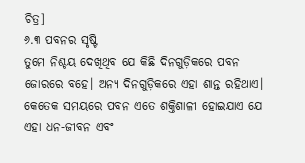ଚିତ୍ର]
୬.୩ ପବନର ସୃଷ୍ଟି
ତୁମେ ନିଶ୍ଚୟ ଦେଖିଥିବ ଯେ କିଛି ଦିନଗୁଡ଼ିକରେ ପବନ ଜୋରରେ ବହେ। ଅନ୍ୟ ଦିନଗୁଡ଼ିକରେ ଏହା ଶାନ୍ତ ରହିଥାଏ। କେତେକ ସମୟରେ ପବନ ଏତେ ଶକ୍ତିଶାଳୀ ହୋଇଯାଏ ଯେ ଏହା ଧନ-ଜୀବନ ଏବଂ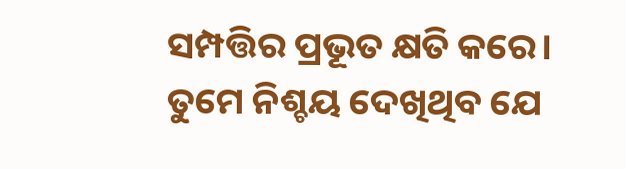ସମ୍ପତ୍ତିର ପ୍ରଭୂତ କ୍ଷତି କରେ।
ତୁମେ ନିଶ୍ଚୟ ଦେଖିଥିବ ଯେ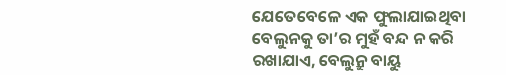ଯେତେବେଳେ ଏକ ଫୁଲାଯାଇଥିବା ବେଲୁନକୁ ତା’ର ମୁହଁ ବନ୍ଦ ନ କରି ରଖାଯାଏ, ବେଲୁନ୍ରୁ ବାୟୁ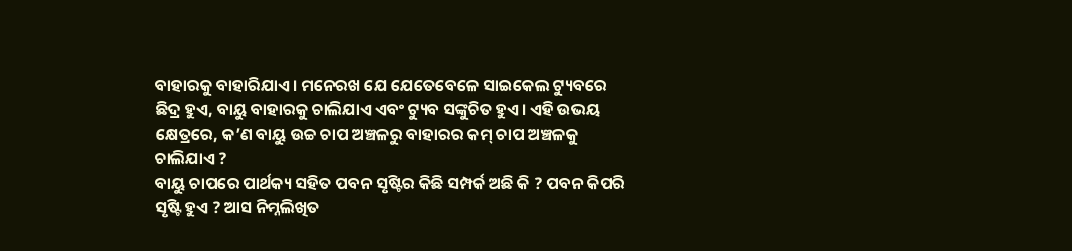ବାହାରକୁ ବାହାରିଯାଏ। ମନେରଖ ଯେ ଯେତେବେଳେ ସାଇକେଲ ଟ୍ୟୁବରେ ଛିଦ୍ର ହୁଏ, ବାୟୁ ବାହାରକୁ ଚାଲିଯାଏ ଏବଂ ଟ୍ୟୁବ ସଙ୍କୁଚିତ ହୁଏ। ଏହି ଉଭୟ କ୍ଷେତ୍ରରେ, କ’ଣ ବାୟୁ ଉଚ୍ଚ ଚାପ ଅଞ୍ଚଳରୁ ବାହାରର କମ୍ ଚାପ ଅଞ୍ଚଳକୁ ଚାଲିଯାଏ ?
ବାୟୁ ଚାପରେ ପାର୍ଥକ୍ୟ ସହିତ ପବନ ସୃଷ୍ଟିର କିଛି ସମ୍ପର୍କ ଅଛି କି ? ପବନ କିପରି ସୃଷ୍ଟି ହୁଏ ? ଆସ ନିମ୍ନଲିଖିତ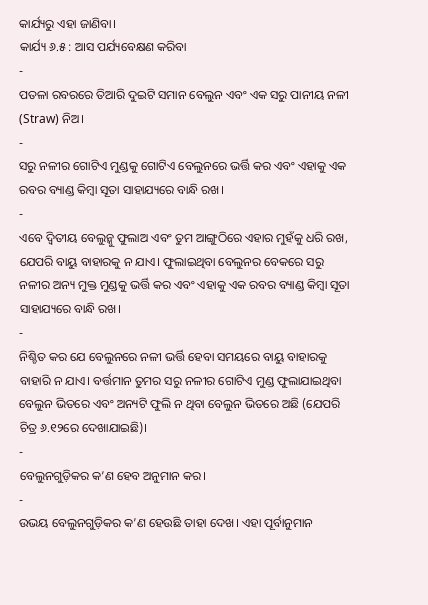କାର୍ଯ୍ୟରୁ ଏହା ଜାଣିବା।
କାର୍ଯ୍ୟ ୬.୫ : ଆସ ପର୍ଯ୍ୟବେକ୍ଷଣ କରିବା
-
ପତଳା ରବରରେ ତିଆରି ଦୁଇଟି ସମାନ ବେଲୁନ ଏବଂ ଏକ ସରୁ ପାନୀୟ ନଳୀ (Straw) ନିଅ।
-
ସରୁ ନଳୀର ଗୋଟିଏ ମୁଣ୍ଡକୁ ଗୋଟିଏ ବେଲୁନରେ ଭର୍ତ୍ତି କର ଏବଂ ଏହାକୁ ଏକ ରବର ବ୍ୟାଣ୍ଡ କିମ୍ବା ସୂତା ସାହାଯ୍ୟରେ ବାନ୍ଧି ରଖ।
-
ଏବେ ଦ୍ଵିତୀୟ ବେଲୁନ୍କୁ ଫୁଲାଅ ଏବଂ ତୁମ ଆଙ୍ଗୁଠିରେ ଏହାର ମୁହଁକୁ ଧରି ରଖ, ଯେପରି ବାୟୁ ବାହାରକୁ ନ ଯାଏ। ଫୁଲାଇଥିବା ବେଲୁନର ବେକରେ ସରୁ ନଳୀର ଅନ୍ୟ ମୁକ୍ତ ମୁଣ୍ଡକୁ ଭର୍ତ୍ତି କର ଏବଂ ଏହାକୁ ଏକ ରବର ବ୍ୟାଣ୍ଡ କିମ୍ବା ସୂତା ସାହାଯ୍ୟରେ ବାନ୍ଧି ରଖ।
-
ନିଶ୍ଚିତ କର ଯେ ବେଲୁନରେ ନଳୀ ଭର୍ତ୍ତି ହେବା ସମୟରେ ବାୟୁ ବାହାରକୁ ବାହାରି ନ ଯାଏ। ବର୍ତ୍ତମାନ ତୁମର ସରୁ ନଳୀର ଗୋଟିଏ ମୁଣ୍ଡ ଫୁଲାଯାଇଥିବା ବେଲୁନ ଭିତରେ ଏବଂ ଅନ୍ୟଟି ଫୁଲି ନ ଥିବା ବେଲୁନ ଭିତରେ ଅଛି (ଯେପରି ଚିତ୍ର ୬.୧୨ରେ ଦେଖାଯାଇଛି)।
-
ବେଲୁନଗୁଡ଼ିକର କ’ଣ ହେବ ଅନୁମାନ କର।
-
ଉଭୟ ବେଲୁନଗୁଡ଼ିକର କ’ଣ ହେଉଛି ତାହା ଦେଖ। ଏହା ପୂର୍ବାନୁମାନ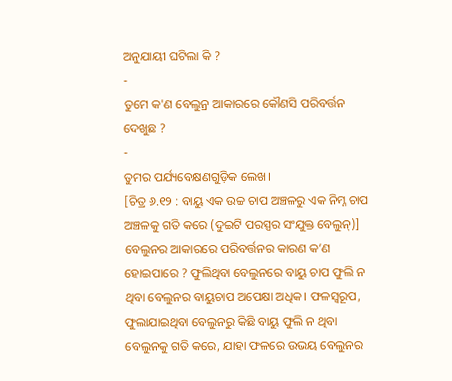ଅନୁଯାୟୀ ଘଟିଲା କି ?
-
ତୁମେ କ'ଣ ବେଲୁନ୍ର ଆକାରରେ କୌଣସି ପରିବର୍ତ୍ତନ ଦେଖୁଛ ?
-
ତୁମର ପର୍ଯ୍ୟବେକ୍ଷଣଗୁଡ଼ିକ ଲେଖ।
[ଚିତ୍ର ୬.୧୨ : ବାୟୁ ଏକ ଉଚ୍ଚ ଚାପ ଅଞ୍ଚଳରୁ ଏକ ନିମ୍ନ ଚାପ ଅଞ୍ଚଳକୁ ଗତି କରେ (ଦୁଇଟି ପରସ୍ପର ସଂଯୁକ୍ତ ବେଲୁନ୍)]
ବେଲୁନର ଆକାରରେ ପରିବର୍ତ୍ତନର କାରଣ କ’ଣ ହୋଇପାରେ ? ଫୁଲିଥିବା ବେଲୁନରେ ବାୟୁ ଚାପ ଫୁଲି ନ ଥିବା ବେଲୁନର ବାୟୁଚାପ ଅପେକ୍ଷା ଅଧିକ। ଫଳସ୍ୱରୂପ, ଫୁଲାଯାଇଥିବା ବେଲୁନରୁ କିଛି ବାୟୁ ଫୁଲି ନ ଥିବା ବେଲୁନକୁ ଗତି କରେ, ଯାହା ଫଳରେ ଉଭୟ ବେଲୁନର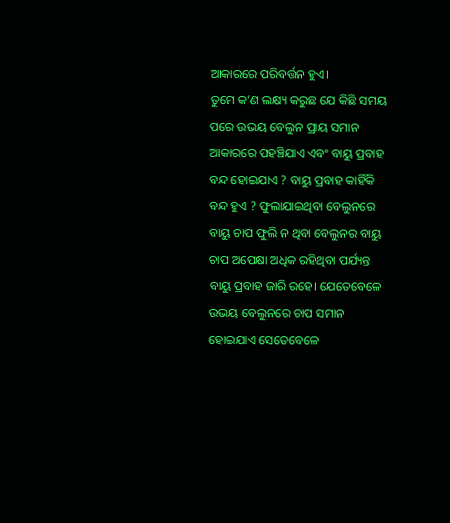ଆକାରରେ ପରିବର୍ତ୍ତନ ହୁଏ।
ତୁମେ କ’ଣ ଲକ୍ଷ୍ୟ କରୁଛ ଯେ କିଛି ସମୟ ପରେ ଉଭୟ ବେଲୁନ ପ୍ରାୟ ସମାନ ଆକାରରେ ପହଞ୍ଚିଯାଏ ଏବଂ ବାୟୁ ପ୍ରବାହ ବନ୍ଦ ହୋଇଯାଏ ? ବାୟୁ ପ୍ରବାହ କାହିଁକି ବନ୍ଦ ହୁଏ ? ଫୁଲାଯାଇଥିବା ବେଲୁନରେ ବାୟୁ ଚାପ ଫୁଲି ନ ଥିବା ବେଲୁନର ବାୟୁ ଚାପ ଅପେକ୍ଷା ଅଧିକ ରହିଥିବା ପର୍ଯ୍ୟନ୍ତ ବାୟୁ ପ୍ରବାହ ଜାରି ରହେ। ଯେତେବେଳେ ଉଭୟ ବେଲୁନରେ ଚାପ ସମାନ ହୋଇଯାଏ ସେତେବେଳେ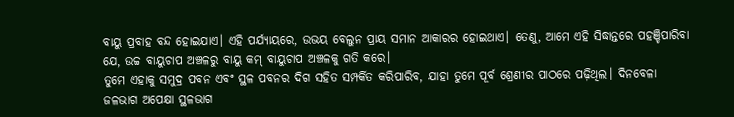ବାୟୁ ପ୍ରବାହ ବନ୍ଦ ହୋଇଯାଏ। ଏହି ପର୍ଯ୍ୟାୟରେ, ଉଭୟ ବେଲୁନ ପ୍ରାୟ ସମାନ ଆକାରର ହୋଇଥାଏ। ତେଣୁ, ଆମେ ଏହି ସିଦ୍ଧାନ୍ତରେ ପହଞ୍ଚିପାରିବା ଯେ, ଉଚ୍ଚ ବାୟୁଚାପ ଅଞ୍ଚଳରୁ ବାୟୁ କମ୍ ବାୟୁଚାପ ଅଞ୍ଚଳକୁ ଗତି କରେ।
ତୁମେ ଏହାକୁ ସମୁଦ୍ର ପବନ ଏବଂ ସ୍ଥଳ ପବନର ଦିଗ ସହିତ ସମ୍ପର୍କିତ କରିପାରିବ, ଯାହା ତୁମେ ପୂର୍ବ ଶ୍ରେଣୀର ପାଠରେ ପଢ଼ିଥିଲ। ଦିନବେଳା ଜଳଭାଗ ଅପେକ୍ଷା ସ୍ଥଳଭାଗ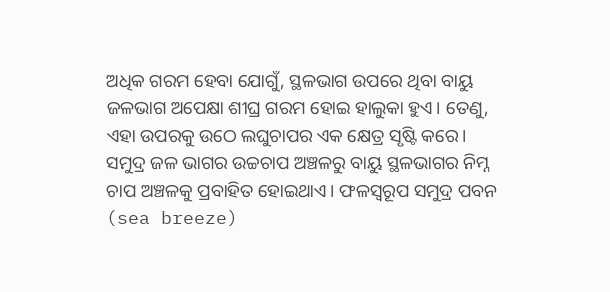ଅଧିକ ଗରମ ହେବା ଯୋଗୁଁ, ସ୍ଥଳଭାଗ ଉପରେ ଥିବା ବାୟୁ ଜଳଭାଗ ଅପେକ୍ଷା ଶୀଘ୍ର ଗରମ ହୋଇ ହାଲୁକା ହୁଏ। ତେଣୁ, ଏହା ଉପରକୁ ଉଠେ ଲଘୁଚାପର ଏକ କ୍ଷେତ୍ର ସୃଷ୍ଟି କରେ। ସମୁଦ୍ର ଜଳ ଭାଗର ଉଚ୍ଚଚାପ ଅଞ୍ଚଳରୁ ବାୟୁ ସ୍ଥଳଭାଗର ନିମ୍ନ ଚାପ ଅଞ୍ଚଳକୁ ପ୍ରବାହିତ ହୋଇଥାଏ। ଫଳସ୍ୱରୂପ ସମୁଦ୍ର ପବନ (sea breeze)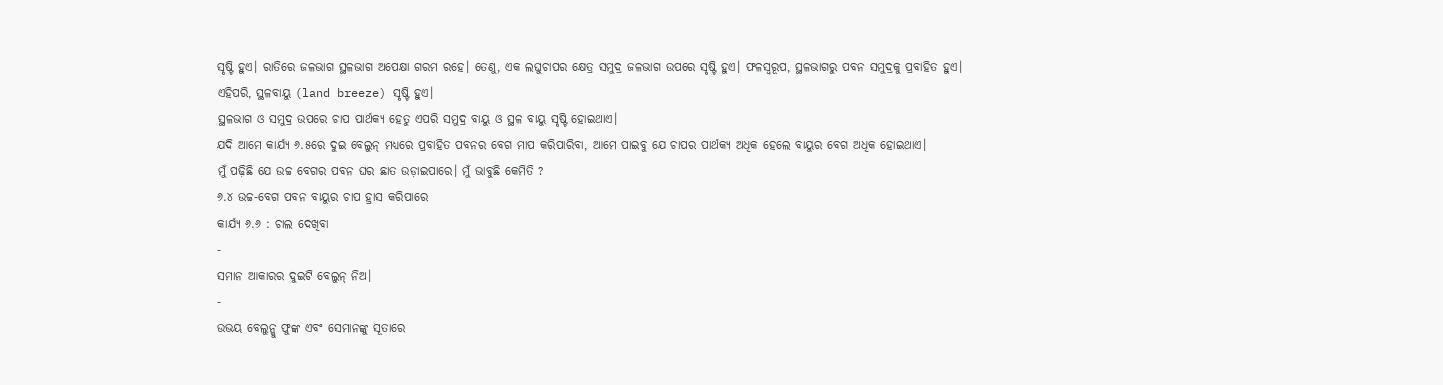ସୃଷ୍ଟି ହୁଏ। ରାତିରେ ଜଳଭାଗ ସ୍ଥଳଭାଗ ଅପେକ୍ଷା ଗରମ ରହେ। ତେଣୁ, ଏକ ଲଘୁଚାପର କ୍ଷେତ୍ର ସମୁଦ୍ର ଜଳଭାଗ ଉପରେ ସୃଷ୍ଟି ହୁଏ। ଫଳସ୍ୱରୂପ, ସ୍ଥଳଭାଗରୁ ପବନ ସମୁଦ୍ରକୁ ପ୍ରବାହିତ ହୁଏ। ଏହିପରି, ସ୍ଥଳବାୟୁ (land breeze) ସୃଷ୍ଟି ହୁଏ।
ସ୍ଥଳଭାଗ ଓ ସମୁଦ୍ର ଉପରେ ଚାପ ପାର୍ଥକ୍ୟ ହେତୁ ଏପରି ସମୁଦ୍ର ବାୟୁ ଓ ସ୍ଥଳ ବାୟୁ ସୃଷ୍ଟି ହୋଇଥାଏ।
ଯଦି ଆମେ କାର୍ଯ୍ୟ ୬.୫ରେ ଦୁଇ ବେଲୁନ୍ ମଧ୍ୟରେ ପ୍ରବାହିତ ପବନର ବେଗ ମାପ କରିପାରିବା, ଆମେ ପାଇବୁ ଯେ ଚାପର ପାର୍ଥକ୍ୟ ଅଧିକ ହେଲେ ବାୟୁର ବେଗ ଅଧିକ ହୋଇଥାଏ।
ମୁଁ ପଢ଼ିଛି ଯେ ଉଚ୍ଚ ବେଗର ପବନ ଘର ଛାତ ଉଡ଼ାଇପାରେ। ମୁଁ ଭାବୁଛି କେମିତି ?
୬.୪ ଉଚ୍ଚ-ବେଗ ପବନ ବାୟୁର ଚାପ ହ୍ରାସ କରିପାରେ
କାର୍ଯ୍ୟ ୬.୬ : ଚାଲ ଦେଖିବା
-
ସମାନ ଆକାରର ଦୁଇଟି ବେଲୁନ୍ ନିଅ।
-
ଉଭୟ ବେଲୁନ୍କୁ ଫୁଙ୍କ ଏବଂ ସେମାନଙ୍କୁ ସୂତାରେ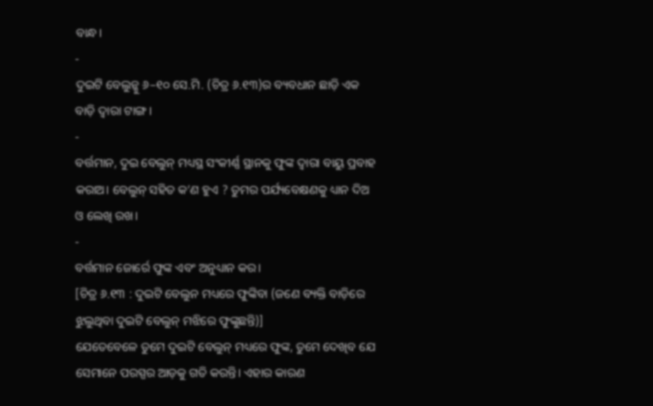ବାନ୍ଧ।
-
ଦୁଇଟି ବେଲୁନ୍କୁ ୬–୧୦ ସେ.ମି. (ଚିତ୍ର ୬.୧୩)ର ବ୍ୟବଧାନ ଛାଡ଼ି ଏକ ବାଡ଼ି ଦ୍ୱାରା ଟାଙ୍ଗ।
-
ବର୍ତ୍ତମାନ, ଦୁଇ ବେଲୁନ୍ ମଧ୍ୟସ୍ଥ ସଂକୀର୍ଣ୍ଣ ସ୍ଥାନକୁ ଫୁଙ୍କ ଦ୍ବାରା ବାୟୁ ପ୍ରବାହ କରାଅ। ବେଲୁନ୍ ସହିତ କ’ଣ ହୁଏ ? ତୁମର ପର୍ଯ୍ୟବେକ୍ଷଣକୁ ଧ୍ୟାନ ଦିଅ ଓ ଲେଖି ରଖ।
-
ବର୍ତ୍ତମାନ ଜୋର୍ରେ ଫୁଙ୍କ ଏବଂ ଅନୁଧ୍ୟାନ କର।
[ଚିତ୍ର ୬.୧୩ : ଦୁଇଟି ବେଲୁନ ମଧ୍ୟରେ ଫୁଙ୍କିବା (ଜଣେ ବ୍ୟକ୍ତି ବାଡ଼ିରେ ଝୁଲୁଥିବା ଦୁଇଟି ବେଲୁନ୍ ମଝିରେ ଫୁଙ୍କୁଛନ୍ତି)]
ଯେତେବେଳେ ତୁମେ ଦୁଇଟି ବେଲୁନ୍ ମଧ୍ୟରେ ଫୁଙ୍କ, ତୁମେ ଦେଖିବ ଯେ ସେମାନେ ପରସ୍ପର ଆଡ଼କୁ ଗତି କରନ୍ତି। ଏହାର କାରଣ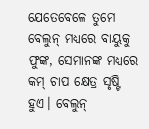ଯେତେବେଳେ ତୁମେ ବେଲୁନ୍ ମଧ୍ୟରେ ବାୟୁକୁ ଫୁଙ୍କ, ସେମାନଙ୍କ ମଧ୍ୟରେ କମ୍ ଚାପ କ୍ଷେତ୍ର ସୃଷ୍ଟି ହୁଏ। ବେଲୁନ୍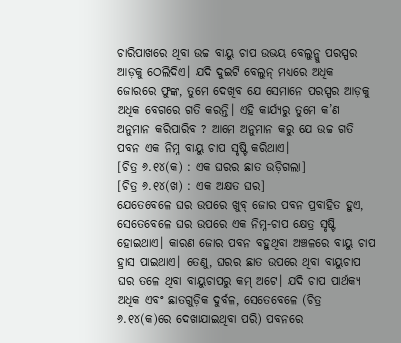ଚାରିପାଖରେ ଥିବା ଉଚ୍ଚ ବାୟୁ ଚାପ ଉଭୟ ବେଲୁନ୍କୁ ପରସ୍ପର ଆଡ଼କୁ ଠେଲିଦିଏ। ଯଦି ଦୁଇଟି ବେଲୁନ୍ ମଧ୍ୟରେ ଅଧିକ ଜୋରରେ ଫୁଙ୍କ, ତୁମେ ଦେଖିବ ଯେ ସେମାନେ ପରସ୍ପର ଆଡ଼କୁ ଅଧିକ ବେଗରେ ଗତି କରନ୍ତି। ଏହି କାର୍ଯ୍ୟରୁ ତୁମେ କ’ଣ ଅନୁମାନ କରିପାରିବ ? ଆମେ ଅନୁମାନ କରୁ ଯେ ଉଚ୍ଚ ଗତି ପବନ ଏକ ନିମ୍ନ ବାୟୁ ଚାପ ସୃଷ୍ଟି କରିଥାଏ।
[ଚିତ୍ର ୬.୧୪(କ) : ଏକ ଘରର ଛାତ ଉଡ଼ିଗଲା]
[ଚିତ୍ର ୬.୧୪(ଖ) : ଏକ ଅକ୍ଷତ ଘର]
ଯେତେବେଳେ ଘର ଉପରେ ଖୁବ୍ ଜୋର ପବନ ପ୍ରବାହିତ ହୁଏ, ସେତେବେଳେ ଘର ଉପରେ ଏକ ନିମ୍ନ-ଚାପ କ୍ଷେତ୍ର ସୃଷ୍ଟି ହୋଇଥାଏ। କାରଣ ଜୋର ପବନ ବହୁଥିବା ଅଞ୍ଚଳରେ ବାୟୁ ଚାପ ହ୍ରାସ ପାଇଥାଏ। ତେଣୁ, ଘରର ଛାତ ଉପରେ ଥିବା ବାୟୁଚାପ ଘର ତଳେ ଥିବା ବାୟୁଚାପରୁ କମ୍ ଅଟେ। ଯଦି ଚାପ ପାର୍ଥକ୍ୟ ଅଧିକ ଏବଂ ଛାତଗୁଡ଼ିକ ଦୁର୍ବଳ, ସେତେବେଳେ (ଚିତ୍ର ୬.୧୪(କ)ରେ ଦେଖାଯାଇଥିବା ପରି) ପବନରେ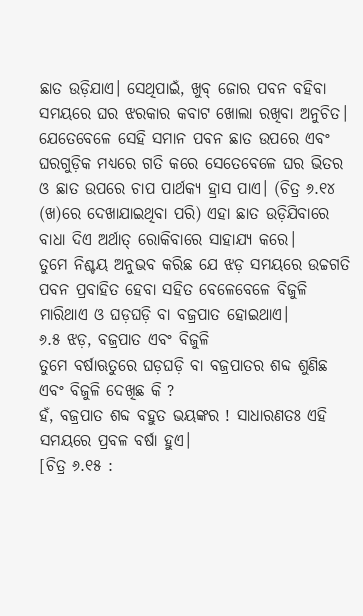ଛାତ ଉଡ଼ିଯାଏ। ସେଥିପାଇଁ, ଖୁବ୍ ଜୋର ପବନ ବହିବା ସମୟରେ ଘର ଝରକାର କବାଟ ଖୋଲା ରଖିବା ଅନୁଚିତ। ଯେତେବେଳେ ସେହି ସମାନ ପବନ ଛାତ ଉପରେ ଏବଂ ଘରଗୁଡ଼ିକ ମଧ୍ୟରେ ଗତି କରେ ସେତେବେଳେ ଘର ଭିତର ଓ ଛାତ ଉପରେ ଚାପ ପାର୍ଥକ୍ୟ ହ୍ରାସ ପାଏ। (ଚିତ୍ର ୬.୧୪ (ଖ)ରେ ଦେଖାଯାଇଥିବା ପରି) ଏହା ଛାତ ଉଡ଼ିଯିବାରେ ବାଧା ଦିଏ ଅର୍ଥାତ୍ ରୋକିବାରେ ସାହାଯ୍ୟ କରେ।
ତୁମେ ନିଶ୍ଚୟ ଅନୁଭବ କରିଛ ଯେ ଝଡ଼ ସମୟରେ ଉଚ୍ଚଗତି ପବନ ପ୍ରବାହିତ ହେବା ସହିତ ବେଳେବେଳେ ବିଜୁଳି ମାରିଥାଏ ଓ ଘଡ଼ଘଡ଼ି ବା ବଜ୍ରପାତ ହୋଇଥାଏ।
୬.୫ ଝଡ଼, ବଜ୍ରପାତ ଏବଂ ବିଜୁଳି
ତୁମେ ବର୍ଷାଋତୁରେ ଘଡ଼ଘଡ଼ି ବା ବଜ୍ରପାତର ଶବ୍ଦ ଶୁଣିଛ ଏବଂ ବିଜୁଳି ଦେଖିଛ କି ?
ହଁ, ବଜ୍ରପାତ ଶବ୍ଦ ବହୁତ ଭୟଙ୍କର ! ସାଧାରଣତଃ ଏହି ସମୟରେ ପ୍ରବଳ ବର୍ଷା ହୁଏ।
[ଚିତ୍ର ୬.୧୫ :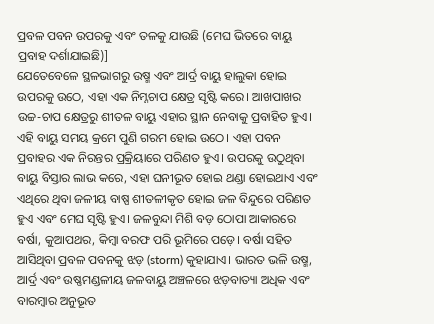ପ୍ରବଳ ପବନ ଉପରକୁ ଏବଂ ତଳକୁ ଯାଉଛି (ମେଘ ଭିତରେ ବାୟୁ ପ୍ରବାହ ଦର୍ଶାଯାଇଛି)]
ଯେତେବେଳେ ସ୍ଥଳଭାଗରୁ ଉଷ୍ମ ଏବଂ ଆର୍ଦ୍ର ବାୟୁ ହାଲୁକା ହୋଇ ଉପରକୁ ଉଠେ, ଏହା ଏକ ନିମ୍ନଚାପ କ୍ଷେତ୍ର ସୃଷ୍ଟି କରେ। ଆଖପାଖର ଉଚ୍ଚ-ଚାପ କ୍ଷେତ୍ରରୁ ଶୀତଳ ବାୟୁ ଏହାର ସ୍ଥାନ ନେବାକୁ ପ୍ରବାହିତ ହୁଏ। ଏହି ବାୟୁ ସମୟ କ୍ରମେ ପୁଣି ଗରମ ହୋଇ ଉଠେ। ଏହା ପବନ ପ୍ରବାହର ଏକ ନିରନ୍ତର ପ୍ରକ୍ରିୟାରେ ପରିଣତ ହୁଏ। ଉପରକୁ ଉଠୁଥିବା ବାୟୁ ବିସ୍ତାର ଲାଭ କରେ, ଏହା ଘନୀଭୂତ ହୋଇ ଥଣ୍ଡା ହୋଇଥାଏ ଏବଂ ଏଥିରେ ଥିବା ଜଳୀୟ ବାଷ୍ପ ଶୀତଳୀକୃତ ହୋଇ ଜଳ ବିନ୍ଦୁରେ ପରିଣତ ହୁଏ ଏବଂ ମେଘ ସୃଷ୍ଟି ହୁଏ। ଜଳବୁନ୍ଦା ମିଶି ବଡ଼ ଠୋପା ଆକାରରେ ବର୍ଷା, କୁଆପଥର, କିମ୍ବା ବରଫ ପରି ଭୂମିରେ ପଡ଼େ। ବର୍ଷା ସହିତ ଆସିଥିବା ପ୍ରବଳ ପବନକୁ ଝଡ଼ (storm) କୁହାଯାଏ। ଭାରତ ଭଳି ଉଷ୍ମ, ଆର୍ଦ୍ର ଏବଂ ଉଷ୍ଣମଣ୍ଡଳୀୟ ଜଳବାୟୁ ଅଞ୍ଚଳରେ ଝଡ଼ବାତ୍ୟା ଅଧିକ ଏବଂ ବାରମ୍ବାର ଅନୁଭୂତ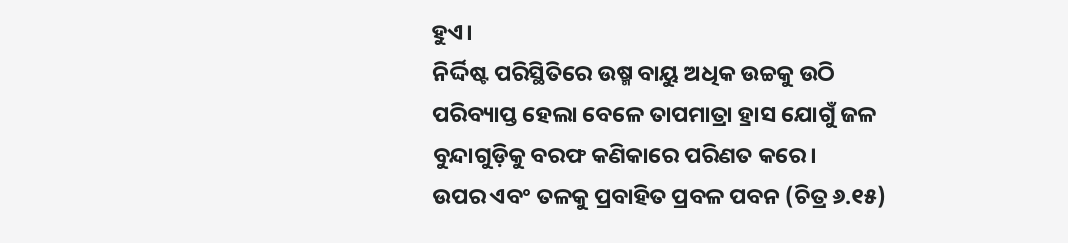ହୁଏ।
ନିର୍ଦ୍ଦିଷ୍ଟ ପରିସ୍ଥିତିରେ ଉଷ୍ମ ବାୟୁ ଅଧିକ ଉଚ୍ଚକୁ ଉଠି ପରିବ୍ୟାପ୍ତ ହେଲା ବେଳେ ତାପମାତ୍ରା ହ୍ରାସ ଯୋଗୁଁ ଜଳ ବୁନ୍ଦାଗୁଡ଼ିକୁ ବରଫ କଣିକାରେ ପରିଣତ କରେ।
ଉପର ଏବଂ ତଳକୁ ପ୍ରବାହିତ ପ୍ରବଳ ପବନ (ଚିତ୍ର ୬.୧୫)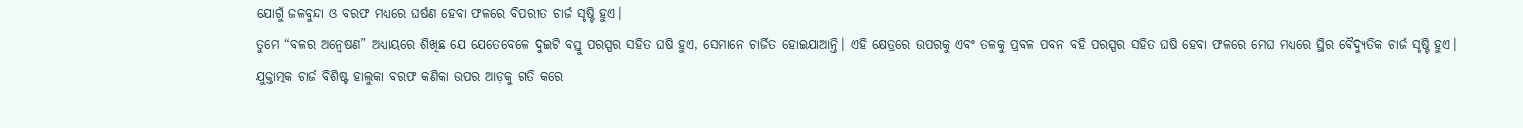ଯୋଗୁଁ ଜଳବୁନ୍ଦା ଓ ବରଫ ମଧ୍ୟରେ ଘର୍ଷଣ ହେବା ଫଳରେ ବିପରୀତ ଚାର୍ଜ ସୃଷ୍ଟି ହୁଏ।
ତୁମେ “ବଳର ଅନ୍ଵେଷଣ” ଅଧ୍ୟାୟରେ ଶିଖିଛ ଯେ ଯେତେବେଳେ ଦୁଇଟି ବସ୍ତୁ ପରସ୍ପର ସହିତ ଘଷି ହୁଏ, ସେମାନେ ଚାର୍ଜିତ ହୋଇଯାଆନ୍ତି। ଏହି କ୍ଷେତ୍ରରେ ଉପରକୁ ଏବଂ ତଳକୁ ପ୍ରବଳ ପବନ ବହି ପରସ୍ପର ସହିତ ଘଷି ହେବା ଫଳରେ ମେଘ ମଧ୍ୟରେ ସ୍ଥିର ବୈଦ୍ୟୁତିକ ଚାର୍ଜ ସୃଷ୍ଟି ହୁଏ।
ଯୁକ୍ତାତ୍ମକ ଚାର୍ଜ ବିଶିଷ୍ଟ ହାଲୁକା ବରଫ କଣିକା ଉପର ଆଡ଼କୁ ଗତି କରେ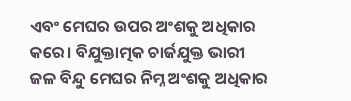ଏବଂ ମେଘର ଉପର ଅଂଶକୁ ଅଧିକାର କରେ। ବିଯୁକ୍ତାତ୍ମକ ଚାର୍ଜଯୁକ୍ତ ଭାରୀ ଜଳ ବିନ୍ଦୁ ମେଘର ନିମ୍ନ ଅଂଶକୁ ଅଧିକାର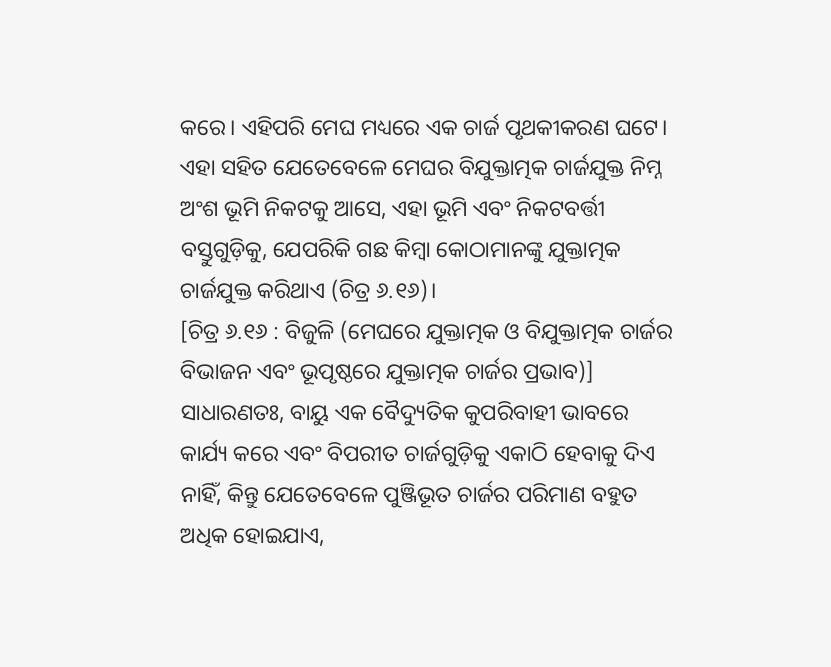କରେ। ଏହିପରି ମେଘ ମଧ୍ୟରେ ଏକ ଚାର୍ଜ ପୃଥକୀକରଣ ଘଟେ। ଏହା ସହିତ ଯେତେବେଳେ ମେଘର ବିଯୁକ୍ତାତ୍ମକ ଚାର୍ଜଯୁକ୍ତ ନିମ୍ନ ଅଂଶ ଭୂମି ନିକଟକୁ ଆସେ, ଏହା ଭୂମି ଏବଂ ନିକଟବର୍ତ୍ତୀ ବସ୍ତୁଗୁଡ଼ିକୁ, ଯେପରିକି ଗଛ କିମ୍ବା କୋଠାମାନଙ୍କୁ ଯୁକ୍ତାତ୍ମକ ଚାର୍ଜଯୁକ୍ତ କରିଥାଏ (ଚିତ୍ର ୬.୧୬)।
[ଚିତ୍ର ୬.୧୬ : ବିଜୁଳି (ମେଘରେ ଯୁକ୍ତାତ୍ମକ ଓ ବିଯୁକ୍ତାତ୍ମକ ଚାର୍ଜର ବିଭାଜନ ଏବଂ ଭୂପୃଷ୍ଠରେ ଯୁକ୍ତାତ୍ମକ ଚାର୍ଜର ପ୍ରଭାବ)]
ସାଧାରଣତଃ, ବାୟୁ ଏକ ବୈଦ୍ୟୁତିକ କୁପରିବାହୀ ଭାବରେ କାର୍ଯ୍ୟ କରେ ଏବଂ ବିପରୀତ ଚାର୍ଜଗୁଡ଼ିକୁ ଏକାଠି ହେବାକୁ ଦିଏ ନାହିଁ, କିନ୍ତୁ ଯେତେବେଳେ ପୁଞ୍ଜିଭୂତ ଚାର୍ଜର ପରିମାଣ ବହୁତ ଅଧିକ ହୋଇଯାଏ,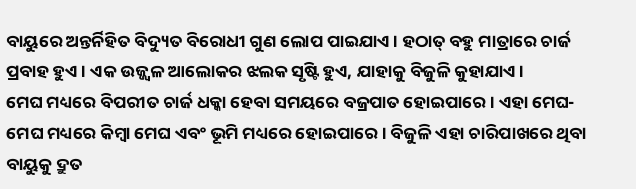ବାୟୁରେ ଅନ୍ତର୍ନିହିତ ବିଦ୍ୟୁତ ବିରୋଧୀ ଗୁଣ ଲୋପ ପାଇଯାଏ। ହଠାତ୍ ବହୁ ମାତ୍ରାରେ ଚାର୍ଜ ପ୍ରବାହ ହୁଏ। ଏକ ଉଜ୍ଜ୍ଵଳ ଆଲୋକର ଝଲକ ସୃଷ୍ଟି ହୁଏ, ଯାହାକୁ ବିଜୁଳି କୁହାଯାଏ।
ମେଘ ମଧ୍ୟରେ ବିପରୀତ ଚାର୍ଜ ଧକ୍କା ହେବା ସମୟରେ ବଜ୍ରପାତ ହୋଇପାରେ। ଏହା ମେଘ-ମେଘ ମଧ୍ୟରେ କିମ୍ବା ମେଘ ଏବଂ ଭୂମି ମଧ୍ୟରେ ହୋଇପାରେ। ବିଜୁଳି ଏହା ଚାରିପାଖରେ ଥିବା ବାୟୁକୁ ଦ୍ରୁତ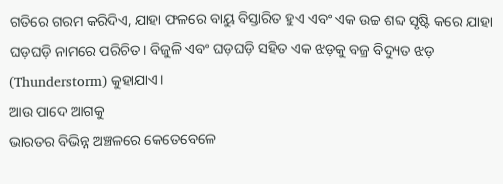ଗତିରେ ଗରମ କରିଦିଏ, ଯାହା ଫଳରେ ବାୟୁ ବିସ୍ତାରିତ ହୁଏ ଏବଂ ଏକ ଉଚ୍ଚ ଶବ୍ଦ ସୃଷ୍ଟି କରେ ଯାହା ଘଡ଼ଘଡ଼ି ନାମରେ ପରିଚିତ। ବିଜୁଳି ଏବଂ ଘଡ଼ଘଡ଼ି ସହିତ ଏକ ଝଡ଼କୁ ବଜ୍ର ବିଦ୍ୟୁତ ଝଡ଼ (Thunderstorm) କୁହାଯାଏ।
ଆଉ ପାଦେ ଆଗକୁ
ଭାରତର ବିଭିନ୍ନ ଅଞ୍ଚଳରେ କେତେବେଳେ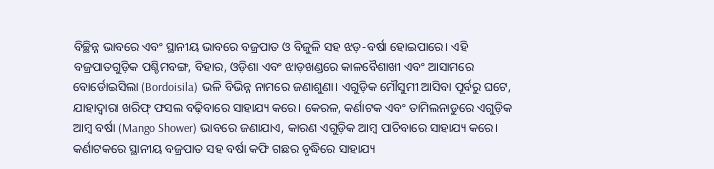ବିଚ୍ଛିନ୍ନ ଭାବରେ ଏବଂ ସ୍ଥାନୀୟ ଭାବରେ ବଜ୍ରପାତ ଓ ବିଜୁଳି ସହ ଝଡ଼-ବର୍ଷା ହୋଇପାରେ। ଏହି ବଜ୍ରପାତଗୁଡ଼ିକ ପଶ୍ଚିମବଙ୍ଗ, ବିହାର, ଓଡ଼ିଶା ଏବଂ ଝାଡ଼ଖଣ୍ଡରେ କାଳବୈଶାଖୀ ଏବଂ ଆସାମରେ ବୋର୍ଡୋଇସିଲା (Bordoisila) ଭଳି ବିଭିନ୍ନ ନାମରେ ଜଣାଶୁଣା। ଏଗୁଡ଼ିକ ମୌସୁମୀ ଆସିବା ପୂର୍ବରୁ ଘଟେ, ଯାହାଦ୍ଵାରା ଖରିଫ୍ ଫସଲ ବଢ଼ିବାରେ ସାହାଯ୍ୟ କରେ। କେରଳ, କର୍ଣାଟକ ଏବଂ ତାମିଲନାଡୁରେ ଏଗୁଡ଼ିକ ଆମ୍ବ ବର୍ଷା (Mango Shower) ଭାବରେ ଜଣାଯାଏ, କାରଣ ଏଗୁଡ଼ିକ ଆମ୍ବ ପାଚିବାରେ ସାହାଯ୍ୟ କରେ। କର୍ଣାଟକରେ ସ୍ଥାନୀୟ ବଜ୍ରପାତ ସହ ବର୍ଷା କଫି ଗଛର ବୃଦ୍ଧିରେ ସାହାଯ୍ୟ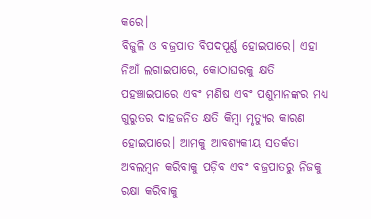କରେ।
ବିଜୁଳି ଓ ବଜ୍ରପାତ ବିପଦପୂର୍ଣ୍ଣ ହୋଇପାରେ। ଏହା ନିଆଁ ଲଗାଇପାରେ, କୋଠାଘରକୁ କ୍ଷତି ପହଞ୍ଚାଇପାରେ ଏବଂ ମଣିଷ ଏବଂ ପଶୁମାନଙ୍କର ମଧ୍ୟ ଗୁରୁତର ଦାହଜନିତ କ୍ଷତି କିମ୍ବା ମୃତ୍ୟୁର କାରଣ ହୋଇପାରେ। ଆମକୁ ଆବଶ୍ୟକୀୟ ସତର୍କତା ଅବଲମ୍ବନ କରିବାକୁ ପଡ଼ିବ ଏବଂ ବଜ୍ରପାତରୁ ନିଜକୁ ରକ୍ଷା କରିବାକୁ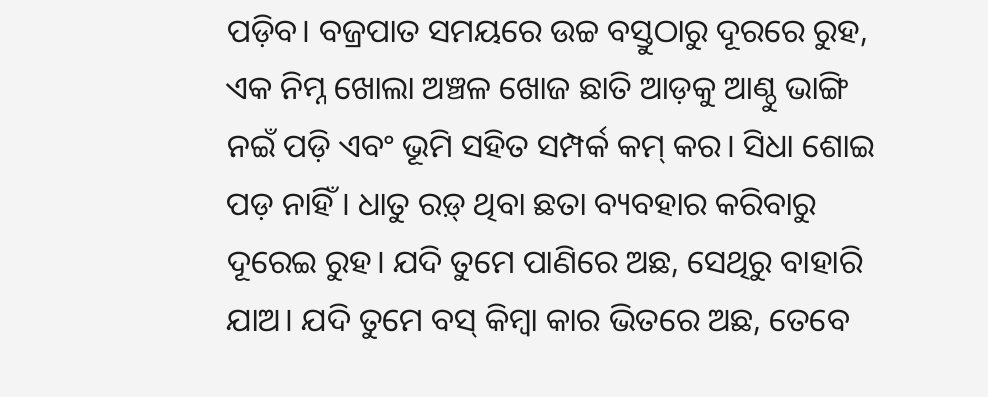ପଡ଼ିବ। ବଜ୍ରପାତ ସମୟରେ ଉଚ୍ଚ ବସ୍ତୁଠାରୁ ଦୂରରେ ରୁହ, ଏକ ନିମ୍ନ ଖୋଲା ଅଞ୍ଚଳ ଖୋଜ ଛାତି ଆଡ଼କୁ ଆଣ୍ଠୁ ଭାଙ୍ଗି ନଇଁ ପଡ଼ି ଏବଂ ଭୂମି ସହିତ ସମ୍ପର୍କ କମ୍ କର। ସିଧା ଶୋଇ ପଡ଼ ନାହିଁ। ଧାତୁ ରଡ଼୍ ଥିବା ଛତା ବ୍ୟବହାର କରିବାରୁ ଦୂରେଇ ରୁହ। ଯଦି ତୁମେ ପାଣିରେ ଅଛ, ସେଥିରୁ ବାହାରି ଯାଅ। ଯଦି ତୁମେ ବସ୍ କିମ୍ବା କାର ଭିତରେ ଅଛ, ତେବେ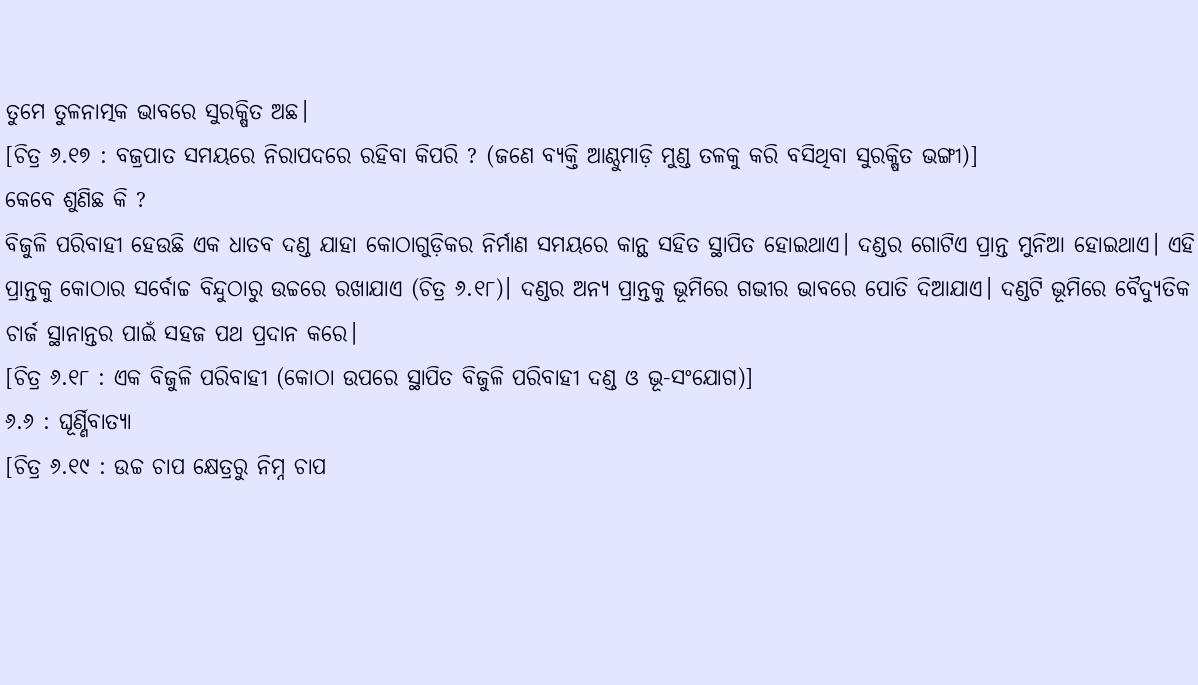ତୁମେ ତୁଳନାତ୍ମକ ଭାବରେ ସୁରକ୍ଷିତ ଅଛ।
[ଚିତ୍ର ୬.୧୭ : ବଜ୍ରପାତ ସମୟରେ ନିରାପଦରେ ରହିବା କିପରି ? (ଜଣେ ବ୍ୟକ୍ତି ଆଣ୍ଠୁମାଡ଼ି ମୁଣ୍ଡ ତଳକୁ କରି ବସିଥିବା ସୁରକ୍ଷିତ ଭଙ୍ଗୀ)]
କେବେ ଶୁଣିଛ କି ?
ବିଜୁଳି ପରିବାହୀ ହେଉଛି ଏକ ଧାତବ ଦଣ୍ଡ ଯାହା କୋଠାଗୁଡ଼ିକର ନିର୍ମାଣ ସମୟରେ କାନ୍ଥ ସହିତ ସ୍ଥାପିତ ହୋଇଥାଏ। ଦଣ୍ଡର ଗୋଟିଏ ପ୍ରାନ୍ତ ମୁନିଆ ହୋଇଥାଏ। ଏହି ପ୍ରାନ୍ତକୁ କୋଠାର ସର୍ବୋଚ୍ଚ ବିନ୍ଦୁଠାରୁ ଉଚ୍ଚରେ ରଖାଯାଏ (ଚିତ୍ର ୬.୧୮)। ଦଣ୍ଡର ଅନ୍ୟ ପ୍ରାନ୍ତକୁ ଭୂମିରେ ଗଭୀର ଭାବରେ ପୋତି ଦିଆଯାଏ। ଦଣ୍ଡଟି ଭୂମିରେ ବୈଦ୍ୟୁତିକ ଚାର୍ଜ ସ୍ଥାନାନ୍ତର ପାଇଁ ସହଜ ପଥ ପ୍ରଦାନ କରେ।
[ଚିତ୍ର ୬.୧୮ : ଏକ ବିଜୁଳି ପରିବାହୀ (କୋଠା ଉପରେ ସ୍ଥାପିତ ବିଜୁଳି ପରିବାହୀ ଦଣ୍ଡ ଓ ଭୂ-ସଂଯୋଗ)]
୬.୬ : ଘୂର୍ଣ୍ଣିବାତ୍ୟା
[ଚିତ୍ର ୬.୧୯ : ଉଚ୍ଚ ଚାପ କ୍ଷେତ୍ରରୁ ନିମ୍ନ ଚାପ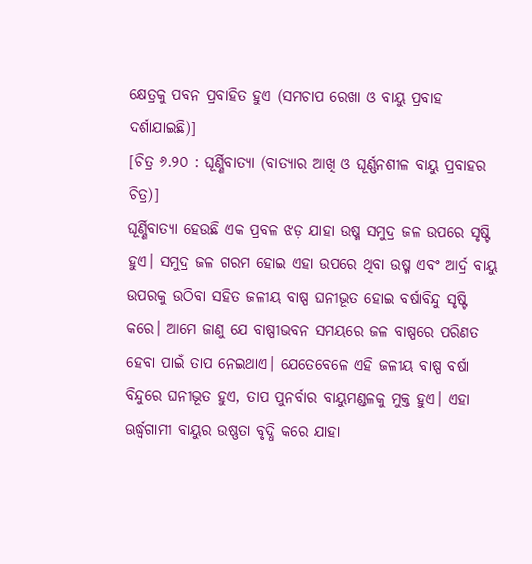କ୍ଷେତ୍ରକୁ ପବନ ପ୍ରବାହିତ ହୁଏ (ସମଚାପ ରେଖା ଓ ବାୟୁ ପ୍ରବାହ ଦର୍ଶାଯାଇଛି)]
[ଚିତ୍ର ୬.୨୦ : ଘୂର୍ଣ୍ଣିବାତ୍ୟା (ବାତ୍ୟାର ଆଖି ଓ ଘୂର୍ଣ୍ଣନଶୀଳ ବାୟୁ ପ୍ରବାହର ଚିତ୍ର)]
ଘୂର୍ଣ୍ଣିବାତ୍ୟା ହେଉଛି ଏକ ପ୍ରବଳ ଝଡ଼ ଯାହା ଉଷ୍ମ ସମୁଦ୍ର ଜଳ ଉପରେ ସୃଷ୍ଟି ହୁଏ। ସମୁଦ୍ର ଜଳ ଗରମ ହୋଇ ଏହା ଉପରେ ଥିବା ଉଷ୍ମ ଏବଂ ଆର୍ଦ୍ର ବାୟୁ ଉପରକୁ ଉଠିବା ସହିତ ଜଳୀୟ ବାଷ୍ପ ଘନୀଭୂତ ହୋଇ ବର୍ଷାବିନ୍ଦୁ ସୃଷ୍ଟି କରେ। ଆମେ ଜାଣୁ ଯେ ବାଷ୍ପୀଭବନ ସମୟରେ ଜଳ ବାଷ୍ପରେ ପରିଣତ ହେବା ପାଇଁ ତାପ ନେଇଥାଏ। ଯେତେବେଳେ ଏହି ଜଳୀୟ ବାଷ୍ପ ବର୍ଷା ବିନ୍ଦୁରେ ଘନୀଭୂତ ହୁଏ, ତାପ ପୁନର୍ବାର ବାୟୁମଣ୍ଡଳକୁ ମୁକ୍ତ ହୁଏ। ଏହା ଊର୍ଦ୍ଧ୍ୱଗାମୀ ବାୟୁର ଉଷ୍ଣତା ବୃଦ୍ଧି କରେ ଯାହା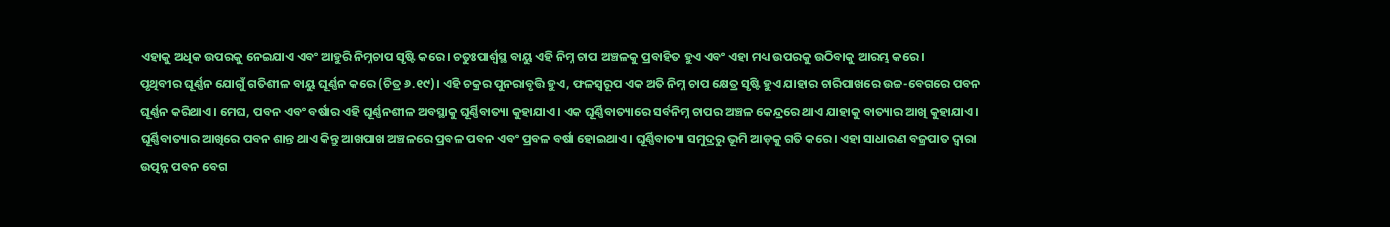ଏହାକୁ ଅଧିକ ଉପରକୁ ନେଇଯାଏ ଏବଂ ଆହୁରି ନିମ୍ନଚାପ ସୃଷ୍ଟି କରେ। ଚତୁଃପାର୍ଶ୍ଵସ୍ଥ ବାୟୁ ଏହି ନିମ୍ନ ଚାପ ଅଞ୍ଚଳକୁ ପ୍ରବାହିତ ହୁଏ ଏବଂ ଏହା ମଧ୍ୟ ଉପରକୁ ଉଠିବାକୁ ଆରମ୍ଭ କରେ।
ପୃଥିବୀର ଘୂର୍ଣ୍ଣନ ଯୋଗୁଁ ଗତିଶୀଳ ବାୟୁ ଘୂର୍ଣ୍ଣନ କରେ (ଚିତ୍ର ୬.୧୯)। ଏହି ଚକ୍ରର ପୁନରାବୃତ୍ତି ହୁଏ, ଫଳସ୍ୱରୂପ ଏକ ଅତି ନିମ୍ନ ଚାପ କ୍ଷେତ୍ର ସୃଷ୍ଟି ହୁଏ ଯାହାର ଚାରିପାଖରେ ଉଚ୍ଚ-ବେଗରେ ପବନ ଘୂର୍ଣ୍ଣନ କରିଥାଏ। ମେଘ, ପବନ ଏବଂ ବର୍ଷାର ଏହି ଘୂର୍ଣ୍ଣନଶୀଳ ଅବସ୍ଥାକୁ ଘୂର୍ଣ୍ଣିବାତ୍ୟା କୁହାଯାଏ। ଏକ ଘୂର୍ଣ୍ଣିବାତ୍ୟାରେ ସର୍ବନିମ୍ନ ଚାପର ଅଞ୍ଚଳ କେନ୍ଦ୍ରରେ ଥାଏ ଯାହାକୁ ବାତ୍ୟାର ଆଖି କୁହାଯାଏ। ଘୂର୍ଣ୍ଣିବାତ୍ୟାର ଆଖିରେ ପବନ ଶାନ୍ତ ଥାଏ କିନ୍ତୁ ଆଖପାଖ ଅଞ୍ଚଳରେ ପ୍ରବଳ ପବନ ଏବଂ ପ୍ରବଳ ବର୍ଷା ହୋଇଥାଏ। ଘୂର୍ଣ୍ଣିବାତ୍ୟା ସମୁଦ୍ରରୁ ଭୂମି ଆଡ଼କୁ ଗତି କରେ। ଏହା ସାଧାରଣ ବଜ୍ରପାତ ଦ୍ବାରା ଉତ୍ପନ୍ନ ପବନ ବେଗ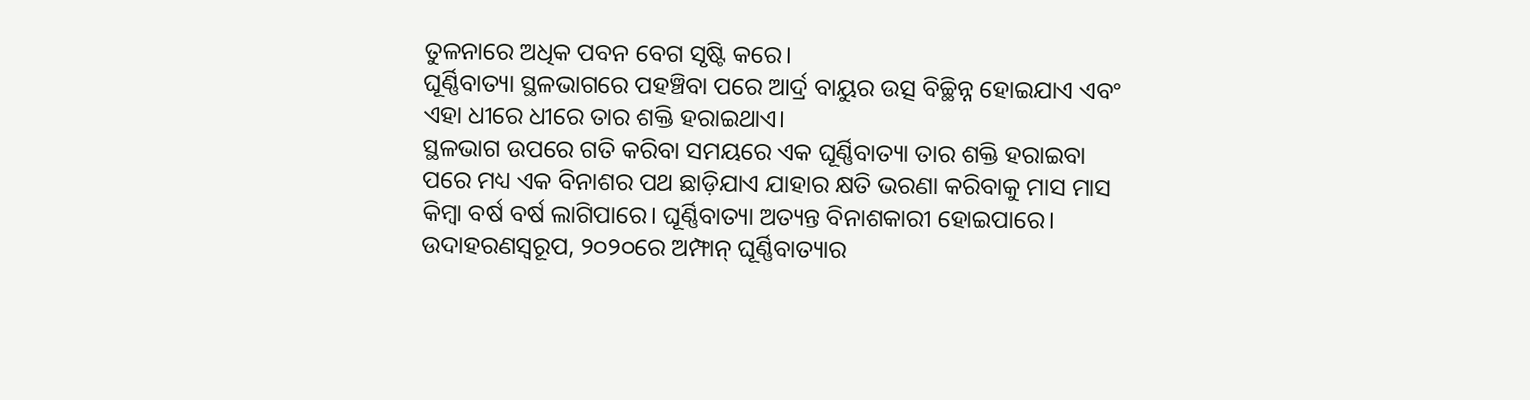ତୁଳନାରେ ଅଧିକ ପବନ ବେଗ ସୃଷ୍ଟି କରେ।
ଘୂର୍ଣ୍ଣିବାତ୍ୟା ସ୍ଥଳଭାଗରେ ପହଞ୍ଚିବା ପରେ ଆର୍ଦ୍ର ବାୟୁର ଉତ୍ସ ବିଚ୍ଛିନ୍ନ ହୋଇଯାଏ ଏବଂ ଏହା ଧୀରେ ଧୀରେ ତାର ଶକ୍ତି ହରାଇଥାଏ।
ସ୍ଥଳଭାଗ ଉପରେ ଗତି କରିବା ସମୟରେ ଏକ ଘୂର୍ଣ୍ଣିବାତ୍ୟା ତାର ଶକ୍ତି ହରାଇବା ପରେ ମଧ୍ୟ ଏକ ବିନାଶର ପଥ ଛାଡ଼ିଯାଏ ଯାହାର କ୍ଷତି ଭରଣା କରିବାକୁ ମାସ ମାସ କିମ୍ବା ବର୍ଷ ବର୍ଷ ଲାଗିପାରେ। ଘୂର୍ଣ୍ଣିବାତ୍ୟା ଅତ୍ୟନ୍ତ ବିନାଶକାରୀ ହୋଇପାରେ। ଉଦାହରଣସ୍ୱରୂପ, ୨୦୨୦ରେ ଅମ୍ଫାନ୍ ଘୂର୍ଣ୍ଣିବାତ୍ୟାର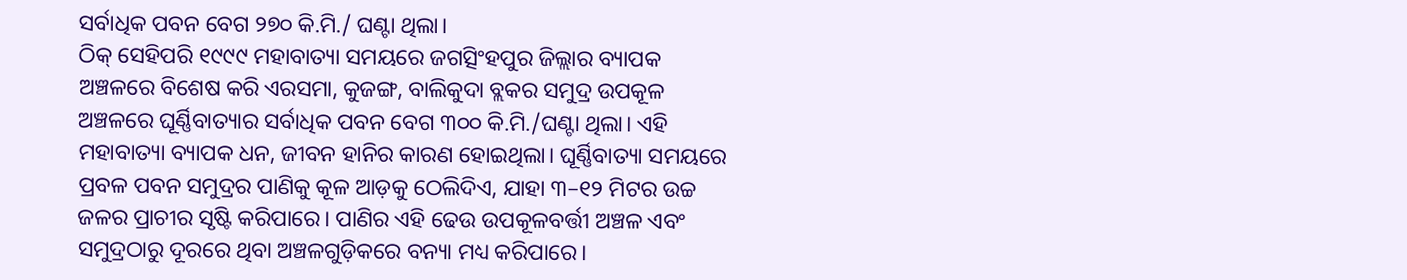ସର୍ବାଧିକ ପବନ ବେଗ ୨୭୦ କି.ମି./ ଘଣ୍ଟା ଥିଲା।
ଠିକ୍ ସେହିପରି ୧୯୯୯ ମହାବାତ୍ୟା ସମୟରେ ଜଗତ୍ସିଂହପୁର ଜିଲ୍ଲାର ବ୍ୟାପକ ଅଞ୍ଚଳରେ ବିଶେଷ କରି ଏରସମା, କୁଜଙ୍ଗ, ବାଲିକୁଦା ବ୍ଲକର ସମୁଦ୍ର ଉପକୂଳ ଅଞ୍ଚଳରେ ଘୂର୍ଣ୍ଣିବାତ୍ୟାର ସର୍ବାଧିକ ପବନ ବେଗ ୩୦୦ କି.ମି./ଘଣ୍ଟା ଥିଲା। ଏହି ମହାବାତ୍ୟା ବ୍ୟାପକ ଧନ, ଜୀବନ ହାନିର କାରଣ ହୋଇଥିଲା। ଘୂର୍ଣ୍ଣିବାତ୍ୟା ସମୟରେ ପ୍ରବଳ ପବନ ସମୁଦ୍ରର ପାଣିକୁ କୂଳ ଆଡ଼କୁ ଠେଲିଦିଏ, ଯାହା ୩–୧୨ ମିଟର ଉଚ୍ଚ ଜଳର ପ୍ରାଚୀର ସୃଷ୍ଟି କରିପାରେ। ପାଣିର ଏହି ଢେଉ ଉପକୂଳବର୍ତ୍ତୀ ଅଞ୍ଚଳ ଏବଂ ସମୁଦ୍ରଠାରୁ ଦୂରରେ ଥିବା ଅଞ୍ଚଳଗୁଡ଼ିକରେ ବନ୍ୟା ମଧ୍ୟ କରିପାରେ।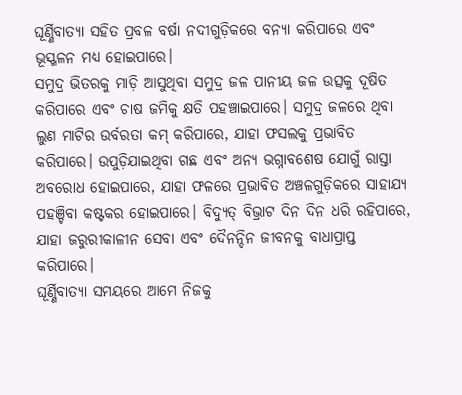ଘୂର୍ଣ୍ଣିବାତ୍ୟା ସହିତ ପ୍ରବଳ ବର୍ଷା ନଦୀଗୁଡ଼ିକରେ ବନ୍ୟା କରିପାରେ ଏବଂ ଭୂସ୍ଖଳନ ମଧ୍ୟ ହୋଇପାରେ।
ସମୁଦ୍ର ଭିତରକୁ ମାଡ଼ି ଆସୁଥିବା ସମୁଦ୍ର ଜଳ ପାନୀୟ ଜଳ ଉତ୍ସକୁ ଦୂଷିତ କରିପାରେ ଏବଂ ଚାଷ ଜମିକୁ କ୍ଷତି ପହଞ୍ଚାଇପାରେ। ସମୁଦ୍ର ଜଳରେ ଥିବା ଲୁଣ ମାଟିର ଉର୍ବରତା କମ୍ କରିପାରେ, ଯାହା ଫସଲକୁ ପ୍ରଭାବିତ କରିପାରେ। ଉପୁଡ଼ିଯାଇଥିବା ଗଛ ଏବଂ ଅନ୍ୟ ଭଗ୍ନାବଶେଷ ଯୋଗୁଁ ରାସ୍ତା ଅବରୋଧ ହୋଇପାରେ, ଯାହା ଫଳରେ ପ୍ରଭାବିତ ଅଞ୍ଚଳଗୁଡ଼ିକରେ ସାହାଯ୍ୟ ପହଞ୍ଚିବା କଷ୍ଟକର ହୋଇପାରେ। ବିଦ୍ୟୁତ୍ ବିଭ୍ରାଟ ଦିନ ଦିନ ଧରି ରହିପାରେ, ଯାହା ଜରୁରୀକାଳୀନ ସେବା ଏବଂ ଦୈନନ୍ଦିନ ଜୀବନକୁ ବାଧାପ୍ରାପ୍ତ କରିପାରେ।
ଘୂର୍ଣ୍ଣିବାତ୍ୟା ସମୟରେ ଆମେ ନିଜକୁ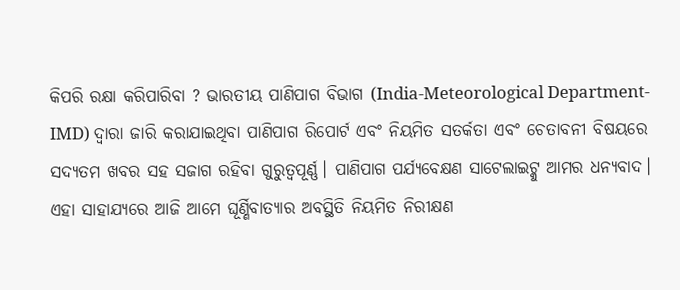କିପରି ରକ୍ଷା କରିପାରିବା ? ଭାରତୀୟ ପାଣିପାଗ ବିଭାଗ (India-Meteorological Department-IMD) ଦ୍ଵାରା ଜାରି କରାଯାଇଥିବା ପାଣିପାଗ ରିପୋର୍ଟ ଏବଂ ନିୟମିତ ସତର୍କତା ଏବଂ ଚେତାବନୀ ବିଷୟରେ ସଦ୍ୟତମ ଖବର ସହ ସଜାଗ ରହିବା ଗୁରୁତ୍ବପୂର୍ଣ୍ଣ। ପାଣିପାଗ ପର୍ଯ୍ୟବେକ୍ଷଣ ସାଟେଲାଇଟ୍କୁ ଆମର ଧନ୍ୟବାଦ। ଏହା ସାହାଯ୍ୟରେ ଆଜି ଆମେ ଘୂର୍ଣ୍ଣିବାତ୍ୟାର ଅବସ୍ଥିତି ନିୟମିତ ନିରୀକ୍ଷଣ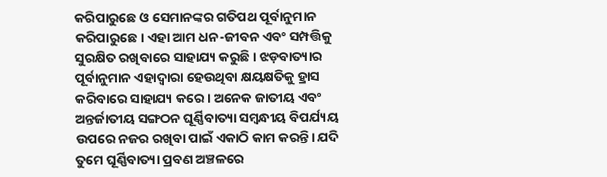କରିପାରୁଛେ ଓ ସେମାନଙ୍କର ଗତିପଥ ପୂର୍ବାନୁମାନ କରିପାରୁଛେ। ଏହା ଆମ ଧନ-ଜୀବନ ଏବଂ ସମ୍ପତ୍ତିକୁ ସୁରକ୍ଷିତ ରଖିବାରେ ସାହାଯ୍ୟ କରୁଛି। ଝଡ଼ବାତ୍ୟାର ପୂର୍ବାନୁମାନ ଏହାଦ୍ଵାରା ହେଉଥିବା କ୍ଷୟକ୍ଷତିକୁ ହ୍ରାସ କରିବାରେ ସାହାଯ୍ୟ କରେ। ଅନେକ ଜାତୀୟ ଏବଂ ଅନ୍ତର୍ଜାତୀୟ ସଙ୍ଗଠନ ଘୂର୍ଣ୍ଣିବାତ୍ୟା ସମ୍ବନ୍ଧୀୟ ବିପର୍ଯ୍ୟୟ ଉପରେ ନଜର ରଖିବା ପାଇଁ ଏକାଠି କାମ କରନ୍ତି। ଯଦି ତୁମେ ଘୂର୍ଣ୍ଣିବାତ୍ୟା ପ୍ରବଣ ଅଞ୍ଚଳରେ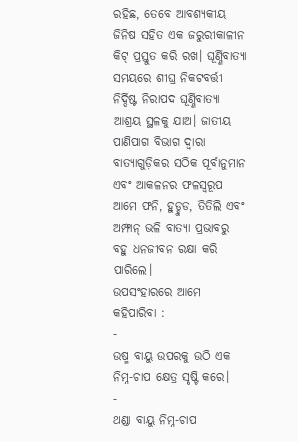ରହିଛ, ତେବେ ଆବଶ୍ୟକୀୟ ଜିନିଷ ସହିତ ଏକ ଜରୁରୀକାଳୀନ କିଟ୍ ପ୍ରସ୍ତୁତ କରି ରଖ। ଘୂର୍ଣ୍ଣିବାତ୍ୟା ସମୟରେ ଶୀଘ୍ର ନିକଟବର୍ତ୍ତୀ ନିର୍ଦ୍ଦିଷ୍ଟ ନିରାପଦ ଘୂର୍ଣ୍ଣିବାତ୍ୟା ଆଶ୍ରୟ ସ୍ଥଳକୁ ଯାଅ। ଜାତୀୟ ପାଣିପାଗ ବିଭାଗ ଦ୍ବାରା ବାତ୍ୟାଗୁଡ଼ିକର ସଠିକ ପୂର୍ବାନୁମାନ ଏବଂ ଆକଳନର ଫଳସ୍ୱରୂପ ଆମେ ଫନି, ହୁଡ୍ହୁଡ, ତିତିଲି ଏବଂ ଅମ୍ଫାନ୍ ଭଳି ବାତ୍ୟା ପ୍ରଭାବରୁ ବହୁ ଧନଜୀବନ ରକ୍ଷା କରି ପାରିଲେ।
ଉପସଂହାରରେ ଆମେ କହିପାରିବା :
-
ଉଷ୍ମ ବାୟୁ ଉପରକୁ ଉଠି ଏକ ନିମ୍ନ-ଚାପ କ୍ଷେତ୍ର ସୃଷ୍ଟି କରେ।
-
ଥଣ୍ଡା ବାୟୁ ନିମ୍ନ-ଚାପ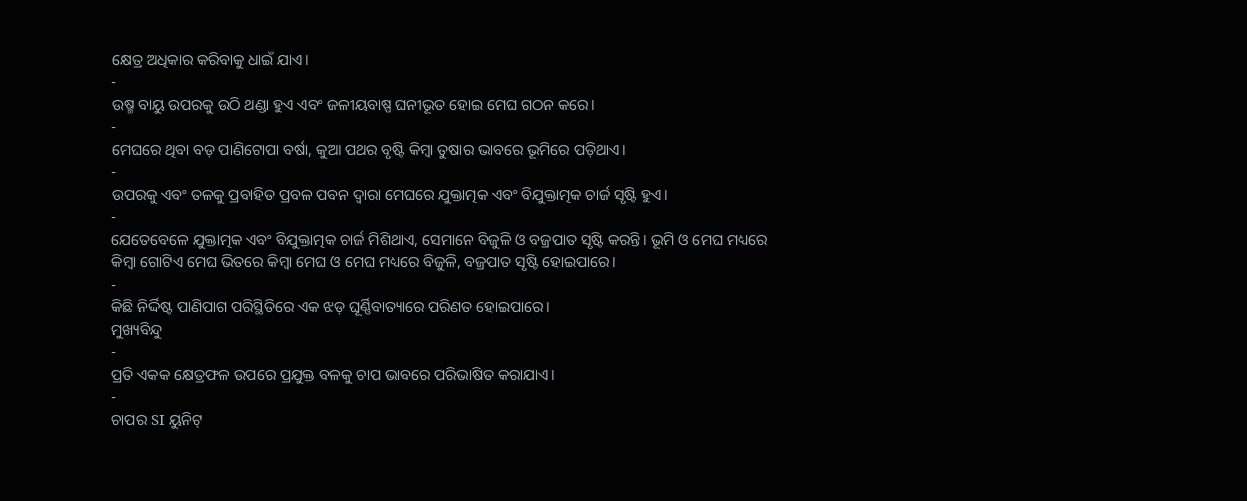କ୍ଷେତ୍ର ଅଧିକାର କରିବାକୁ ଧାଇଁ ଯାଏ।
-
ଉଷ୍ମ ବାୟୁ ଉପରକୁ ଉଠି ଥଣ୍ଡା ହୁଏ ଏବଂ ଜଳୀୟବାଷ୍ପ ଘନୀଭୂତ ହୋଇ ମେଘ ଗଠନ କରେ।
-
ମେଘରେ ଥିବା ବଡ଼ ପାଣିଟୋପା ବର୍ଷା, କୁଆ ପଥର ବୃଷ୍ଟି କିମ୍ବା ତୁଷାର ଭାବରେ ଭୂମିରେ ପଡ଼ିଥାଏ।
-
ଉପରକୁ ଏବଂ ତଳକୁ ପ୍ରବାହିତ ପ୍ରବଳ ପବନ ଦ୍ୱାରା ମେଘରେ ଯୁକ୍ତାତ୍ମକ ଏବଂ ବିଯୁକ୍ତାତ୍ମକ ଚାର୍ଜ ସୃଷ୍ଟି ହୁଏ।
-
ଯେତେବେଳେ ଯୁକ୍ତାତ୍ମକ ଏବଂ ବିଯୁକ୍ତାତ୍ମକ ଚାର୍ଜ ମିଶିଥାଏ, ସେମାନେ ବିଜୁଳି ଓ ବଜ୍ରପାତ ସୃଷ୍ଟି କରନ୍ତି। ଭୂମି ଓ ମେଘ ମଧ୍ୟରେ କିମ୍ବା ଗୋଟିଏ ମେଘ ଭିତରେ କିମ୍ବା ମେଘ ଓ ମେଘ ମଧ୍ୟରେ ବିଜୁଳି, ବଜ୍ରପାତ ସୃଷ୍ଟି ହୋଇପାରେ।
-
କିଛି ନିର୍ଦ୍ଦିଷ୍ଟ ପାଣିପାଗ ପରିସ୍ଥିତିରେ ଏକ ଝଡ଼ ଘୂର୍ଣ୍ଣିବାତ୍ୟାରେ ପରିଣତ ହୋଇପାରେ।
ମୁଖ୍ୟବିନ୍ଦୁ
-
ପ୍ରତି ଏକକ କ୍ଷେତ୍ରଫଳ ଉପରେ ପ୍ରଯୁକ୍ତ ବଳକୁ ଚାପ ଭାବରେ ପରିଭାଷିତ କରାଯାଏ।
-
ଚାପର SI ୟୁନିଟ୍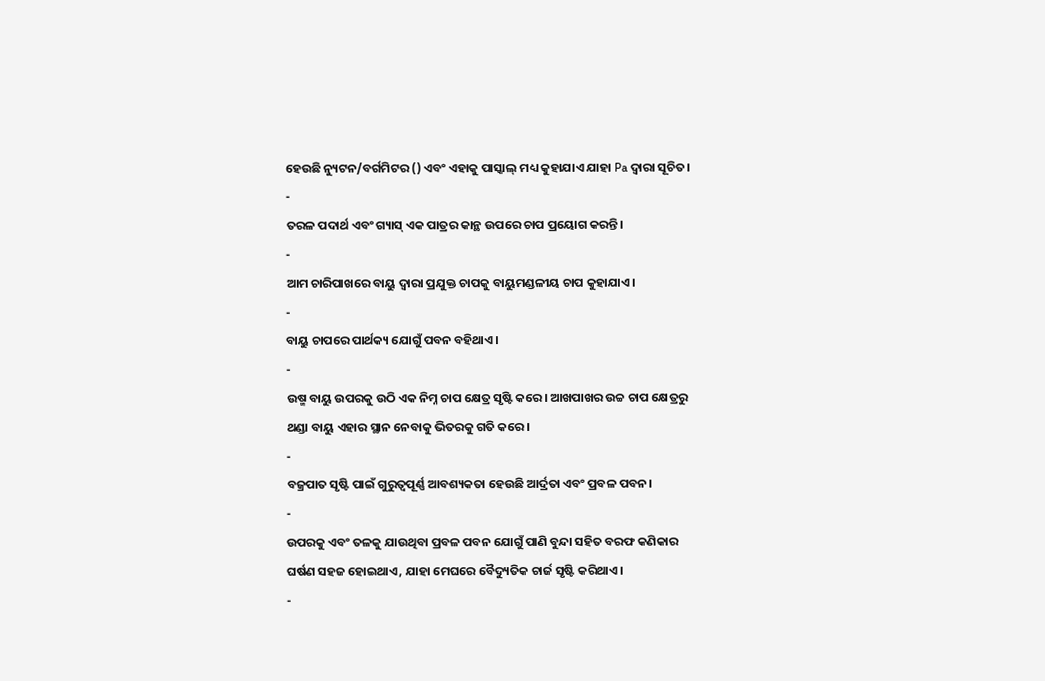ହେଉଛି ନ୍ୟୁଟନ/ବର୍ଗମିଟର () ଏବଂ ଏହାକୁ ପାସ୍କାଲ୍ ମଧ୍ୟ କୁହାଯାଏ ଯାହା Pa ଦ୍ବାରା ସୂଚିତ।
-
ତରଳ ପଦାର୍ଥ ଏବଂ ଗ୍ୟାସ୍ ଏକ ପାତ୍ରର କାନ୍ଥ ଉପରେ ଚାପ ପ୍ରୟୋଗ କରନ୍ତି।
-
ଆମ ଚାରିପାଖରେ ବାୟୁ ଦ୍ଵାରା ପ୍ରଯୁକ୍ତ ଚାପକୁ ବାୟୁମଣ୍ଡଳୀୟ ଚାପ କୁହାଯାଏ।
-
ବାୟୁ ଚାପରେ ପାର୍ଥକ୍ୟ ଯୋଗୁଁ ପବନ ବହିଥାଏ।
-
ଉଷ୍ମ ବାୟୁ ଉପରକୁ ଉଠି ଏକ ନିମ୍ନ ଚାପ କ୍ଷେତ୍ର ସୃଷ୍ଟି କରେ। ଆଖପାଖର ଉଚ୍ଚ ଚାପ କ୍ଷେତ୍ରରୁ ଥଣ୍ଡା ବାୟୁ ଏହାର ସ୍ଥାନ ନେବାକୁ ଭିତରକୁ ଗତି କରେ।
-
ବଜ୍ରପାତ ସୃଷ୍ଟି ପାଇଁ ଗୁରୁତ୍ୱପୂର୍ଣ୍ଣ ଆବଶ୍ୟକତା ହେଉଛି ଆର୍ଦ୍ରତା ଏବଂ ପ୍ରବଳ ପବନ।
-
ଉପରକୁ ଏବଂ ତଳକୁ ଯାଉଥିବା ପ୍ରବଳ ପବନ ଯୋଗୁଁ ପାଣି ବୁନ୍ଦା ସହିତ ବରଫ କଣିକାର ଘର୍ଷଣ ସହଜ ହୋଇଥାଏ, ଯାହା ମେଘରେ ବୈଦ୍ୟୁତିକ ଚାର୍ଜ ସୃଷ୍ଟି କରିଥାଏ।
-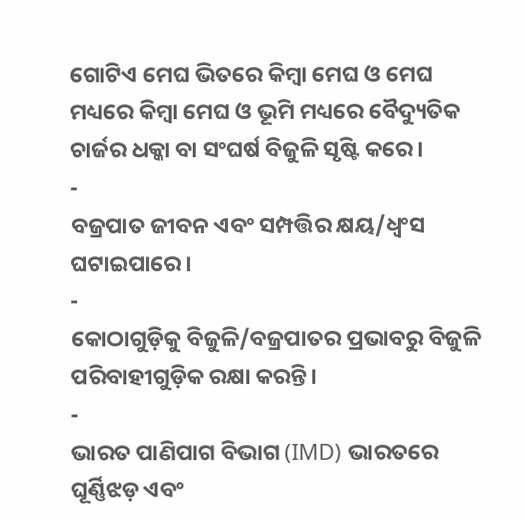ଗୋଟିଏ ମେଘ ଭିତରେ କିମ୍ବା ମେଘ ଓ ମେଘ ମଧ୍ୟରେ କିମ୍ବା ମେଘ ଓ ଭୂମି ମଧ୍ୟରେ ବୈଦ୍ୟୁତିକ ଚାର୍ଜର ଧକ୍କା ବା ସଂଘର୍ଷ ବିଜୁଳି ସୃଷ୍ଟି କରେ।
-
ବଜ୍ରପାତ ଜୀବନ ଏବଂ ସମ୍ପତ୍ତିର କ୍ଷୟ/ଧ୍ବଂସ ଘଟାଇପାରେ।
-
କୋଠାଗୁଡ଼ିକୁ ବିଜୁଳି/ବଜ୍ରପାତର ପ୍ରଭାବରୁ ବିଜୁଳି ପରିବାହୀଗୁଡ଼ିକ ରକ୍ଷା କରନ୍ତି।
-
ଭାରତ ପାଣିପାଗ ବିଭାଗ (IMD) ଭାରତରେ ଘୂର୍ଣ୍ଣିଝଡ଼ ଏବଂ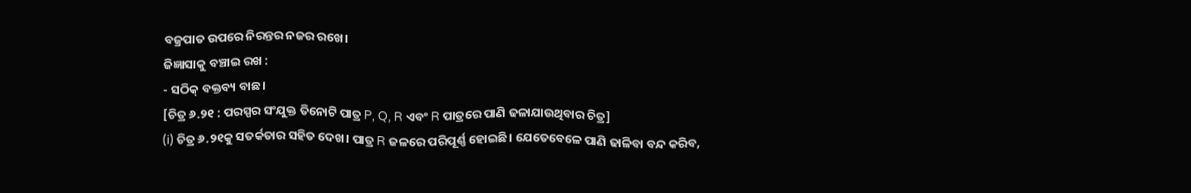ବଜ୍ରପାତ ଉପରେ ନିରନ୍ତର ନଜର ରଖେ।
ଜିଜ୍ଞାସାକୁ ବଞ୍ଚାଇ ରଖ :
- ସଠିକ୍ ବକ୍ତବ୍ୟ ବାଛ।
[ଚିତ୍ର ୬.୨୧ : ପରସ୍ପର ସଂଯୁକ୍ତ ତିନୋଟି ପାତ୍ର P, Q, R ଏବଂ R ପାତ୍ରରେ ପାଣି ଢଳାଯାଉଥିବାର ଚିତ୍ର]
(i) ଚିତ୍ର ୬.୨୧କୁ ସତର୍କତାର ସହିତ ଦେଖ। ପାତ୍ର R ଜଳରେ ପରିପୂର୍ଣ୍ଣ ହୋଇଛି। ଯେତେବେଳେ ପାଣି ଢାଳିବା ବନ୍ଦ କରିବ,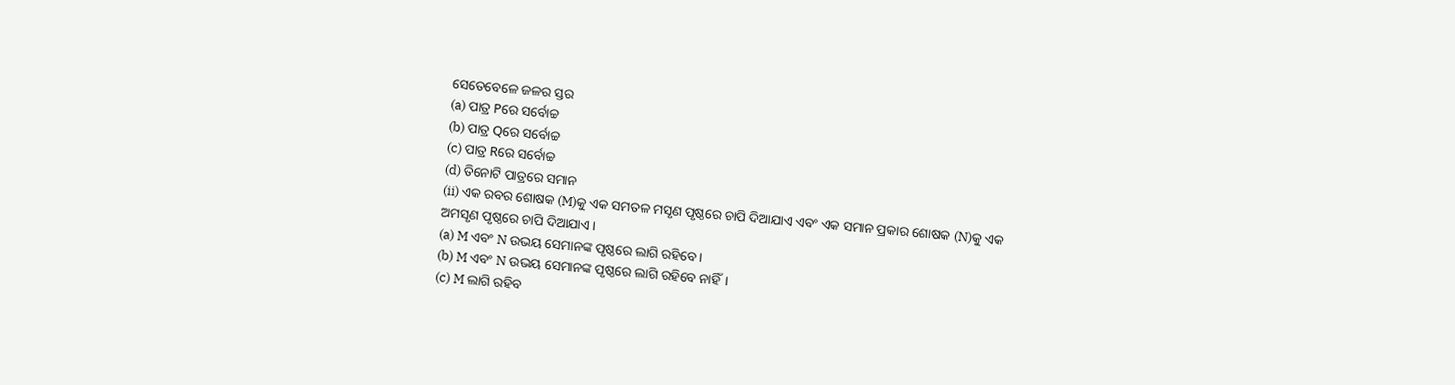ସେତେବେଳେ ଜଳର ସ୍ତର
(a) ପାତ୍ର Pରେ ସର୍ବୋଚ୍ଚ
(b) ପାତ୍ର Qରେ ସର୍ବୋଚ୍ଚ
(c) ପାତ୍ର Rରେ ସର୍ବୋଚ୍ଚ
(d) ତିନୋଟି ପାତ୍ରରେ ସମାନ
(ii) ଏକ ରବର ଶୋଷକ (M)କୁ ଏକ ସମତଳ ମସୃଣ ପୃଷ୍ଠରେ ଚାପି ଦିଆଯାଏ ଏବଂ ଏକ ସମାନ ପ୍ରକାର ଶୋଷକ (N)କୁ ଏକ ଅମସୃଣ ପୃଷ୍ଠରେ ଚାପି ଦିଆଯାଏ।
(a) M ଏବଂ N ଉଭୟ ସେମାନଙ୍କ ପୃଷ୍ଠରେ ଲାଗି ରହିବେ।
(b) M ଏବଂ N ଉଭୟ ସେମାନଙ୍କ ପୃଷ୍ଠରେ ଲାଗି ରହିବେ ନାହିଁ।
(c) M ଲାଗି ରହିବ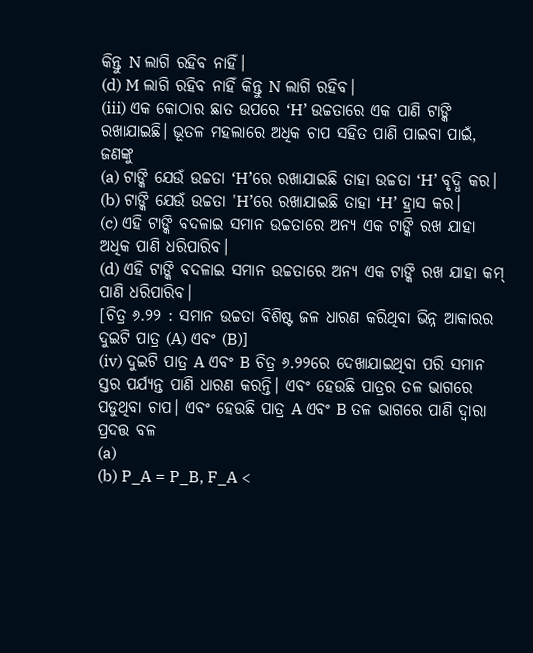କିନ୍ତୁ N ଲାଗି ରହିବ ନାହିଁ।
(d) M ଲାଗି ରହିବ ନାହିଁ କିନ୍ତୁ N ଲାଗି ରହିବ।
(iii) ଏକ କୋଠାର ଛାତ ଉପରେ ‘H’ ଉଚ୍ଚତାରେ ଏକ ପାଣି ଟାଙ୍କି ରଖାଯାଇଛି। ଭୂତଳ ମହଲାରେ ଅଧିକ ଚାପ ସହିତ ପାଣି ପାଇବା ପାଇଁ, ଜଣଙ୍କୁ
(a) ଟାଙ୍କି ଯେଉଁ ଉଚ୍ଚତା ‘H’ରେ ରଖାଯାଇଛି ତାହା ଉଚ୍ଚତା ‘H’ ବୃଦ୍ଧି କର।
(b) ଟାଙ୍କି ଯେଉଁ ଉଚ୍ଚତା 'H’ରେ ରଖାଯାଇଛି ତାହା ‘H’ ହ୍ରାସ କର।
(c) ଏହି ଟାଙ୍କି ବଦଳାଇ ସମାନ ଉଚ୍ଚତାରେ ଅନ୍ୟ ଏକ ଟାଙ୍କି ରଖ ଯାହା ଅଧିକ ପାଣି ଧରିପାରିବ।
(d) ଏହି ଟାଙ୍କି ବଦଳାଇ ସମାନ ଉଚ୍ଚତାରେ ଅନ୍ୟ ଏକ ଟାଙ୍କି ରଖ ଯାହା କମ୍ ପାଣି ଧରିପାରିବ।
[ଚିତ୍ର ୬.୨୨ : ସମାନ ଉଚ୍ଚତା ବିଶିଷ୍ଟ ଜଳ ଧାରଣ କରିଥିବା ଭିନ୍ନ ଆକାରର ଦୁଇଟି ପାତ୍ର (A) ଏବଂ (B)]
(iv) ଦୁଇଟି ପାତ୍ର A ଏବଂ B ଚିତ୍ର ୬.୨୨ରେ ଦେଖାଯାଇଥିବା ପରି ସମାନ ସ୍ତର ପର୍ଯ୍ୟନ୍ତ ପାଣି ଧାରଣ କରନ୍ତି। ଏବଂ ହେଉଛି ପାତ୍ରର ତଳ ଭାଗରେ ପଡୁଥିବା ଚାପ। ଏବଂ ହେଉଛି ପାତ୍ର A ଏବଂ B ତଳ ଭାଗରେ ପାଣି ଦ୍ବାରା ପ୍ରଦତ୍ତ ବଳ
(a)
(b) P_A = P_B, F_A <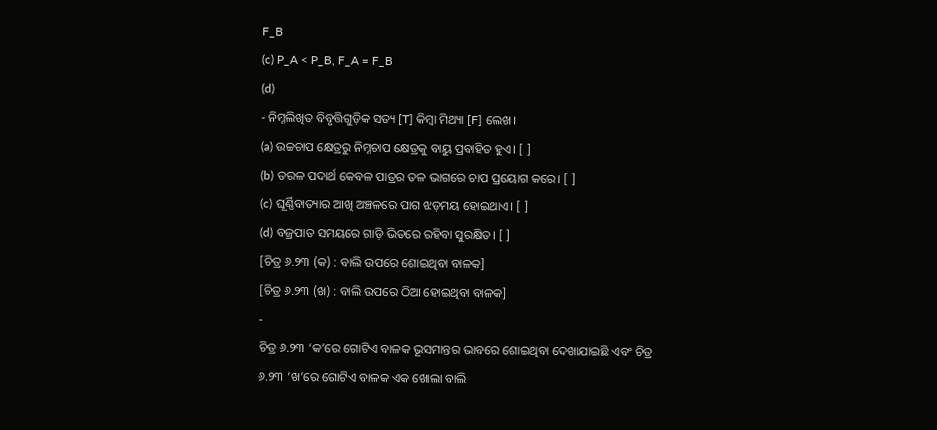F_B
(c) P_A < P_B, F_A = F_B
(d)
- ନିମ୍ନଲିଖିତ ବିବୃତ୍ତିଗୁଡ଼ିକ ସତ୍ୟ [T] କିମ୍ବା ମିଥ୍ୟା [F] ଲେଖ।
(a) ଉଚ୍ଚଚାପ କ୍ଷେତ୍ରରୁ ନିମ୍ନଚାପ କ୍ଷେତ୍ରକୁ ବାୟୁ ପ୍ରବାହିତ ହୁଏ। [ ]
(b) ତରଳ ପଦାର୍ଥ କେବଳ ପାତ୍ରର ତଳ ଭାଗରେ ଚାପ ପ୍ରୟୋଗ କରେ। [ ]
(c) ଘୂର୍ଣ୍ଣିବାତ୍ୟାର ଆଖି ଅଞ୍ଚଳରେ ପାଗ ଝଡ଼ମୟ ହୋଇଥାଏ। [ ]
(d) ବଜ୍ରପାତ ସମୟରେ ଗାଡ଼ି ଭିତରେ ରହିବା ସୁରକ୍ଷିତ। [ ]
[ଚିତ୍ର ୬.୨୩ (କ) : ବାଲି ଉପରେ ଶୋଇଥିବା ବାଳକ]
[ଚିତ୍ର ୬.୨୩ (ଖ) : ବାଲି ଉପରେ ଠିଆ ହୋଇଥିବା ବାଳକ]
-
ଚିତ୍ର ୬.୨୩ ‘କ’ରେ ଗୋଟିଏ ବାଳକ ଭୂସମାନ୍ତର ଭାବରେ ଶୋଇଥିବା ଦେଖାଯାଇଛି ଏବଂ ଚିତ୍ର ୬.୨୩ ‘ଖ’ରେ ଗୋଟିଏ ବାଳକ ଏକ ଖୋଲା ବାଲି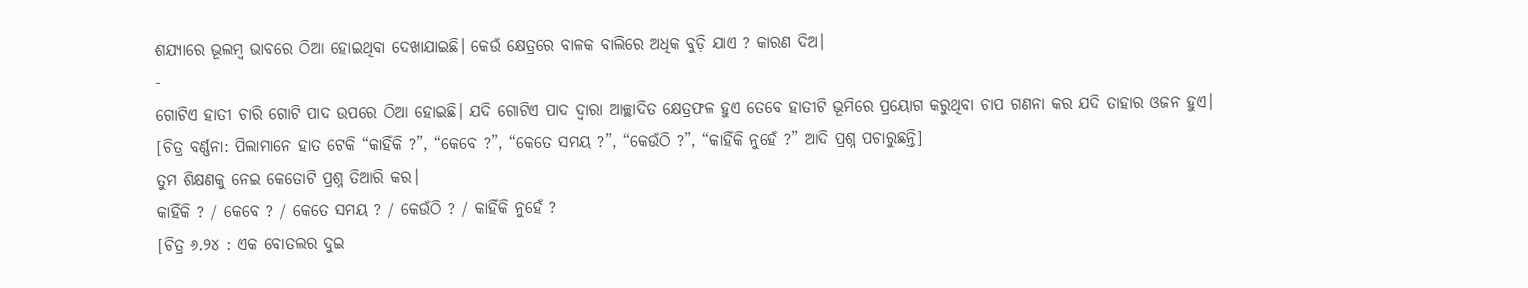ଶଯ୍ୟାରେ ଭୂଲମ୍ବ ଭାବରେ ଠିଆ ହୋଇଥିବା ଦେଖାଯାଇଛି। କେଉଁ କ୍ଷେତ୍ରରେ ବାଳକ ବାଲିରେ ଅଧିକ ବୁଡ଼ି ଯାଏ ? କାରଣ ଦିଅ।
-
ଗୋଟିଏ ହାତୀ ଚାରି ଗୋଟି ପାଦ ଉପରେ ଠିଆ ହୋଇଛି। ଯଦି ଗୋଟିଏ ପାଦ ଦ୍ଵାରା ଆଚ୍ଛାଦିତ କ୍ଷେତ୍ରଫଳ ହୁଏ ତେବେ ହାତୀଟି ଭୂମିରେ ପ୍ରୟୋଗ କରୁଥିବା ଚାପ ଗଣନା କର ଯଦି ତାହାର ଓଜନ ହୁଏ।
[ଚିତ୍ର ବର୍ଣ୍ଣନା: ପିଲାମାନେ ହାତ ଟେକି “କାହିଁକି ?”, “କେବେ ?”, “କେତେ ସମୟ ?”, “କେଉଁଠି ?”, “କାହିଁକି ନୁହେଁ ?” ଆଦି ପ୍ରଶ୍ନ ପଚାରୁଛନ୍ତି]
ତୁମ ଶିକ୍ଷଣକୁ ନେଇ କେତୋଟି ପ୍ରଶ୍ନ ତିଆରି କର।
କାହିଁକି ? / କେବେ ? / କେତେ ସମୟ ? / କେଉଁଠି ? / କାହିଁକି ନୁହେଁ ?
[ଚିତ୍ର ୬.୨୪ : ଏକ ବୋତଲର ଦୁଇ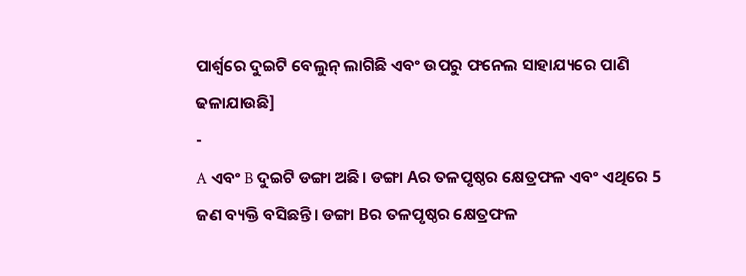ପାର୍ଶ୍ଵରେ ଦୁଇଟି ବେଲୁନ୍ ଲାଗିଛି ଏବଂ ଉପରୁ ଫନେଲ ସାହାଯ୍ୟରେ ପାଣି ଢଳାଯାଉଛି]
-
A ଏବଂ B ଦୁଇଟି ଡଙ୍ଗା ଅଛି। ଡଙ୍ଗା Aର ତଳପୃଷ୍ଠର କ୍ଷେତ୍ରଫଳ ଏବଂ ଏଥିରେ 5 ଜଣ ବ୍ୟକ୍ତି ବସିଛନ୍ତି। ଡଙ୍ଗା Bର ତଳପୃଷ୍ଠର କ୍ଷେତ୍ରଫଳ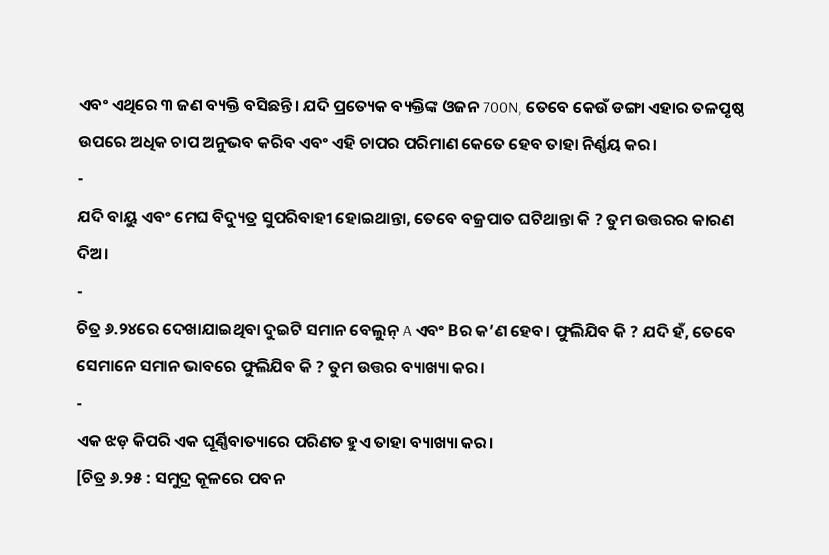ଏବଂ ଏଥିରେ ୩ ଜଣ ବ୍ୟକ୍ତି ବସିଛନ୍ତି। ଯଦି ପ୍ରତ୍ୟେକ ବ୍ୟକ୍ତିଙ୍କ ଓଜନ 700N, ତେବେ କେଉଁ ଡଙ୍ଗା ଏହାର ତଳପୃଷ୍ଠ ଉପରେ ଅଧିକ ଚାପ ଅନୁଭବ କରିବ ଏବଂ ଏହି ଚାପର ପରିମାଣ କେତେ ହେବ ତାହା ନିର୍ଣ୍ଣୟ କର।
-
ଯଦି ବାୟୁ ଏବଂ ମେଘ ବିଦ୍ୟୁତ୍ର ସୁପରିବାହୀ ହୋଇଥାନ୍ତା, ତେବେ ବଜ୍ରପାତ ଘଟିଥାନ୍ତା କି ? ତୁମ ଉତ୍ତରର କାରଣ ଦିଅ।
-
ଚିତ୍ର ୬.୨୪ରେ ଦେଖାଯାଇଥିବା ଦୁଇଟି ସମାନ ବେଲୁନ୍ A ଏବଂ Bର କ’ଣ ହେବ। ଫୁଲିଯିବ କି ? ଯଦି ହଁ, ତେବେ ସେମାନେ ସମାନ ଭାବରେ ଫୁଲିଯିବ କି ? ତୁମ ଉତ୍ତର ବ୍ୟାଖ୍ୟା କର।
-
ଏକ ଝଡ଼ କିପରି ଏକ ଘୂର୍ଣ୍ଣିବାତ୍ୟାରେ ପରିଣତ ହୁଏ ତାହା ବ୍ୟାଖ୍ୟା କର।
[ଚିତ୍ର ୬.୨୫ : ସମୁଦ୍ର କୂଳରେ ପବନ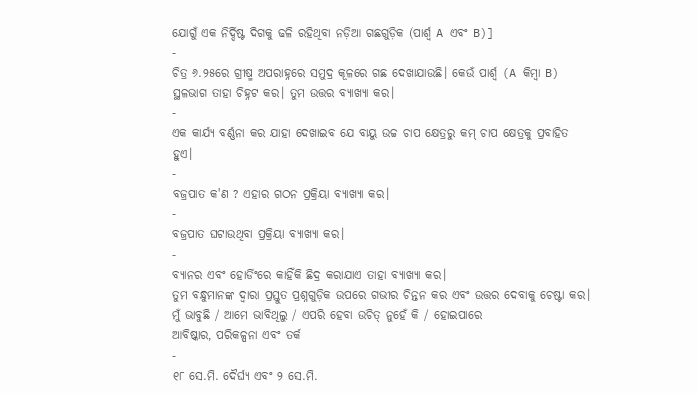ଯୋଗୁଁ ଏକ ନିର୍ଦ୍ଦିଷ୍ଟ ଦିଗକୁ ଢଳି ରହିଥିବା ନଡ଼ିଆ ଗଛଗୁଡ଼ିକ (ପାର୍ଶ୍ଵ A ଏବଂ B)]
-
ଚିତ୍ର ୬.୨୫ରେ ଗ୍ରୀଷ୍ମ ଅପରାହ୍ନରେ ସମୁଦ୍ର କୂଳରେ ଗଛ ଦେଖାଯାଉଛି। କେଉଁ ପାର୍ଶ୍ଵ (A କିମ୍ବା B) ସ୍ଥଳଭାଗ ତାହା ଚିହ୍ନଟ କର। ତୁମ ଉତ୍ତର ବ୍ୟାଖ୍ୟା କର।
-
ଏକ କାର୍ଯ୍ୟ ବର୍ଣ୍ଣନା କର ଯାହା ଦେଖାଇବ ଯେ ବାୟୁ ଉଚ୍ଚ ଚାପ କ୍ଷେତ୍ରରୁ କମ୍ ଚାପ କ୍ଷେତ୍ରକୁ ପ୍ରବାହିତ ହୁଏ।
-
ବଜ୍ରପାତ କ'ଣ ? ଏହାର ଗଠନ ପ୍ରକ୍ରିୟା ବ୍ୟାଖ୍ୟା କର।
-
ବଜ୍ରପାତ ଘଟାଉଥିବା ପ୍ରକ୍ରିୟା ବ୍ୟାଖ୍ୟା କର।
-
ବ୍ୟାନର ଏବଂ ହୋର୍ଡିଂରେ କାହିଁକି ଛିଦ୍ର କରାଯାଏ ତାହା ବ୍ୟାଖ୍ୟା କର।
ତୁମ ବନ୍ଧୁମାନଙ୍କ ଦ୍ୱାରା ପ୍ରସ୍ତୁତ ପ୍ରଶ୍ନଗୁଡ଼ିକ ଉପରେ ଗଭୀର ଚିନ୍ତନ କର ଏବଂ ଉତ୍ତର ଦେବାକୁ ଚେଷ୍ଟା କର।
ମୁଁ ଭାବୁଛି / ଆମେ ଭାବିଥିଲୁ / ଏପରି ହେବା ଉଚିତ୍ ନୁହେଁ କି / ହୋଇପାରେ
ଆବିଷ୍କାର, ପରିକଳ୍ପନା ଏବଂ ତର୍କ
-
୧୮ ସେ.ମି. ଦୈର୍ଘ୍ୟ ଏବଂ ୨ ସେ.ମି.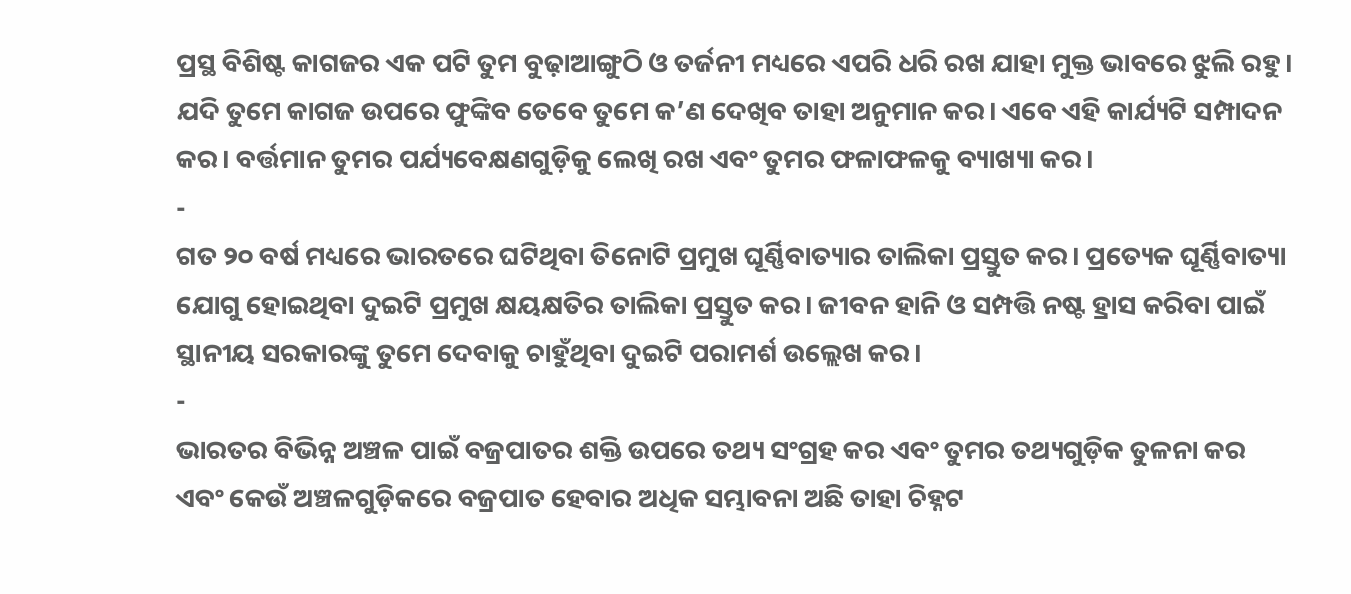ପ୍ରସ୍ଥ ବିଶିଷ୍ଟ କାଗଜର ଏକ ପଟି ତୁମ ବୁଢ଼ାଆଙ୍ଗୁଠି ଓ ତର୍ଜନୀ ମଧ୍ୟରେ ଏପରି ଧରି ରଖ ଯାହା ମୁକ୍ତ ଭାବରେ ଝୁଲି ରହୁ। ଯଦି ତୁମେ କାଗଜ ଉପରେ ଫୁଙ୍କିବ ତେବେ ତୁମେ କ’ଣ ଦେଖିବ ତାହା ଅନୁମାନ କର। ଏବେ ଏହି କାର୍ଯ୍ୟଟି ସମ୍ପାଦନ କର। ବର୍ତ୍ତମାନ ତୁମର ପର୍ଯ୍ୟବେକ୍ଷଣଗୁଡ଼ିକୁ ଲେଖି ରଖ ଏବଂ ତୁମର ଫଳାଫଳକୁ ବ୍ୟାଖ୍ୟା କର।
-
ଗତ ୨୦ ବର୍ଷ ମଧ୍ୟରେ ଭାରତରେ ଘଟିଥିବା ତିନୋଟି ପ୍ରମୁଖ ଘୂର୍ଣ୍ଣିବାତ୍ୟାର ତାଲିକା ପ୍ରସ୍ତୁତ କର। ପ୍ରତ୍ୟେକ ଘୂର୍ଣ୍ଣିବାତ୍ୟା ଯୋଗୁ ହୋଇଥିବା ଦୁଇଟି ପ୍ରମୁଖ କ୍ଷୟକ୍ଷତିର ତାଲିକା ପ୍ରସ୍ତୁତ କର। ଜୀବନ ହାନି ଓ ସମ୍ପତ୍ତି ନଷ୍ଟ ହ୍ରାସ କରିବା ପାଇଁ ସ୍ଥାନୀୟ ସରକାରଙ୍କୁ ତୁମେ ଦେବାକୁ ଚାହୁଁଥିବା ଦୁଇଟି ପରାମର୍ଶ ଉଲ୍ଲେଖ କର।
-
ଭାରତର ବିଭିନ୍ନ ଅଞ୍ଚଳ ପାଇଁ ବଜ୍ରପାତର ଶକ୍ତି ଉପରେ ତଥ୍ୟ ସଂଗ୍ରହ କର ଏବଂ ତୁମର ତଥ୍ୟଗୁଡ଼ିକ ତୁଳନା କର ଏବଂ କେଉଁ ଅଞ୍ଚଳଗୁଡ଼ିକରେ ବଜ୍ରପାତ ହେବାର ଅଧିକ ସମ୍ଭାବନା ଅଛି ତାହା ଚିହ୍ନଟ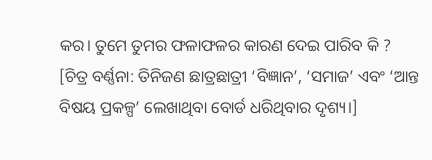କର। ତୁମେ ତୁମର ଫଳାଫଳର କାରଣ ଦେଇ ପାରିବ କି ?
[ଚିତ୍ର ବର୍ଣ୍ଣନା: ତିନିଜଣ ଛାତ୍ରଛାତ୍ରୀ ‘ବିଜ୍ଞାନ’, ‘ସମାଜ’ ଏବଂ ‘ଆନ୍ତ ବିଷୟ ପ୍ରକଳ୍ପ’ ଲେଖାଥିବା ବୋର୍ଡ ଧରିଥିବାର ଦୃଶ୍ୟ।]